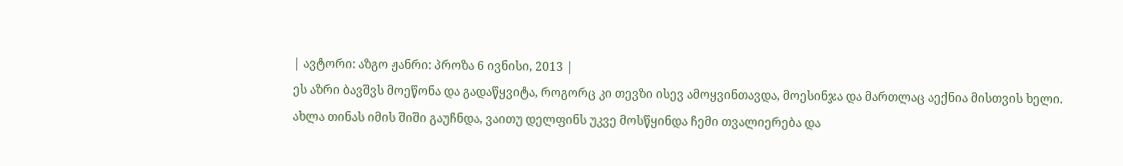| ავტორი: აზგო ჟანრი: პროზა 6 ივნისი, 2013 |
ეს აზრი ბავშვს მოეწონა და გადაწყვიტა, როგორც კი თევზი ისევ ამოყვინთავდა, მოესინჯა და მართლაც აექნია მისთვის ხელი. ახლა თინას იმის შიში გაუჩნდა, ვაითუ დელფინს უკვე მოსწყინდა ჩემი თვალიერება და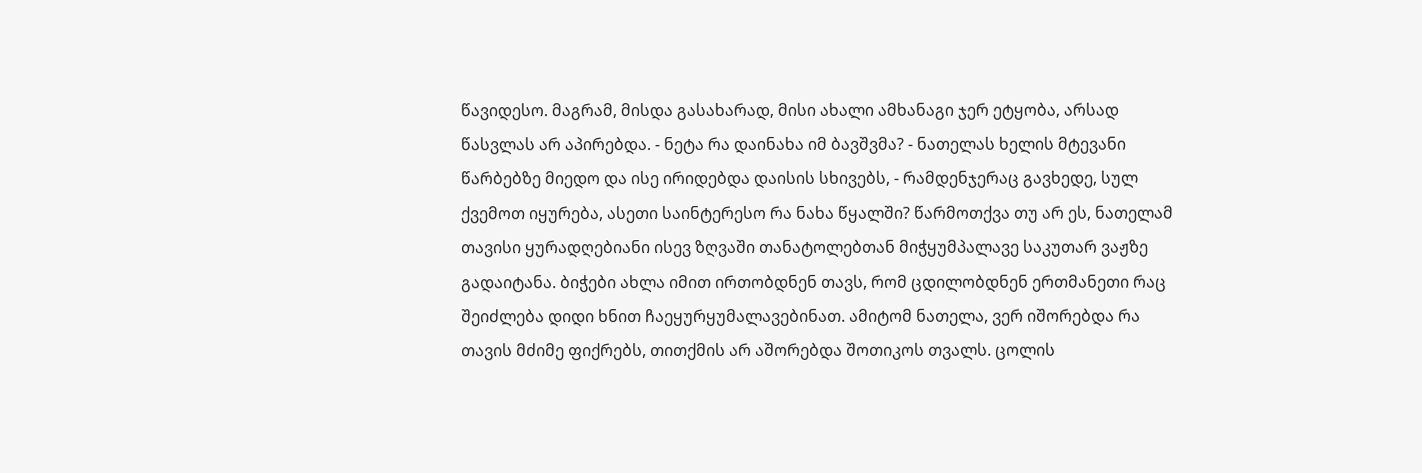წავიდესო. მაგრამ, მისდა გასახარად, მისი ახალი ამხანაგი ჯერ ეტყობა, არსად წასვლას არ აპირებდა. - ნეტა რა დაინახა იმ ბავშვმა? - ნათელას ხელის მტევანი წარბებზე მიედო და ისე ირიდებდა დაისის სხივებს, - რამდენჯერაც გავხედე, სულ ქვემოთ იყურება, ასეთი საინტერესო რა ნახა წყალში? წარმოთქვა თუ არ ეს, ნათელამ თავისი ყურადღებიანი ისევ ზღვაში თანატოლებთან მიჭყუმპალავე საკუთარ ვაჟზე გადაიტანა. ბიჭები ახლა იმით ირთობდნენ თავს, რომ ცდილობდნენ ერთმანეთი რაც შეიძლება დიდი ხნით ჩაეყურყუმალავებინათ. ამიტომ ნათელა, ვერ იშორებდა რა თავის მძიმე ფიქრებს, თითქმის არ აშორებდა შოთიკოს თვალს. ცოლის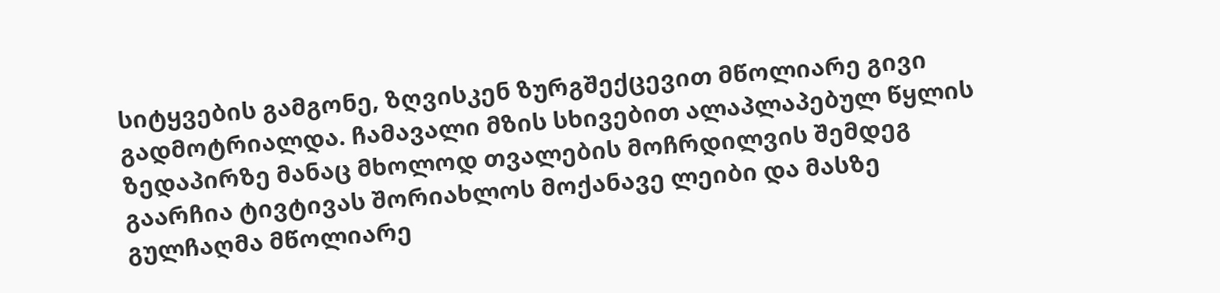სიტყვების გამგონე, ზღვისკენ ზურგშექცევით მწოლიარე გივი გადმოტრიალდა. ჩამავალი მზის სხივებით ალაპლაპებულ წყლის ზედაპირზე მანაც მხოლოდ თვალების მოჩრდილვის შემდეგ გაარჩია ტივტივას შორიახლოს მოქანავე ლეიბი და მასზე გულჩაღმა მწოლიარე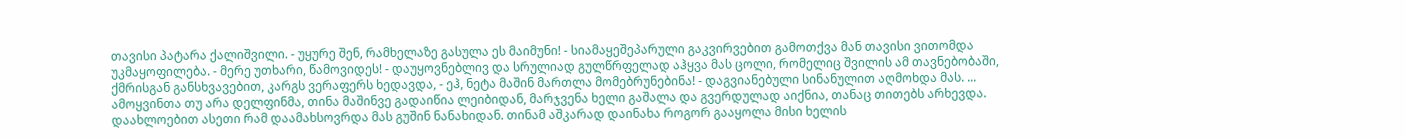თავისი პატარა ქალიშვილი. - უყურე შენ, რამხელაზე გასულა ეს მაიმუნი! - სიამაყეშეპარული გაკვირვებით გამოთქვა მან თავისი ვითომდა უკმაყოფილება. - მერე უთხარი, წამოვიდეს! - დაუყოვნებლივ და სრულიად გულწრფელად აჰყვა მას ცოლი, რომელიც შვილის ამ თავნებობაში, ქმრისგან განსხვავებით, კარგს ვერაფერს ხედავდა, - ეჰ, ნეტა მაშინ მართლა მომებრუნებინა! - დაგვიანებული სინანულით აღმოხდა მას. ... ამოყვინთა თუ არა დელფინმა, თინა მაშინვე გადაიწია ლეიბიდან, მარჯვენა ხელი გაშალა და გვერდულად აიქნია, თანაც თითებს არხევდა. დაახლოებით ასეთი რამ დაამახსოვრდა მას გუშინ ნანახიდან. თინამ აშკარად დაინახა როგორ გააყოლა მისი ხელის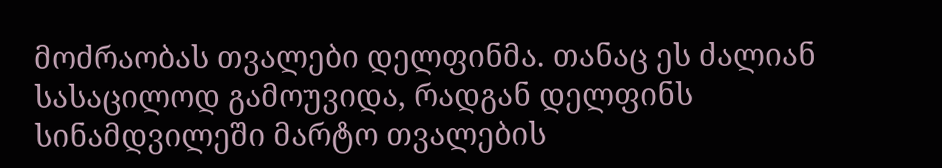მოძრაობას თვალები დელფინმა. თანაც ეს ძალიან სასაცილოდ გამოუვიდა, რადგან დელფინს სინამდვილეში მარტო თვალების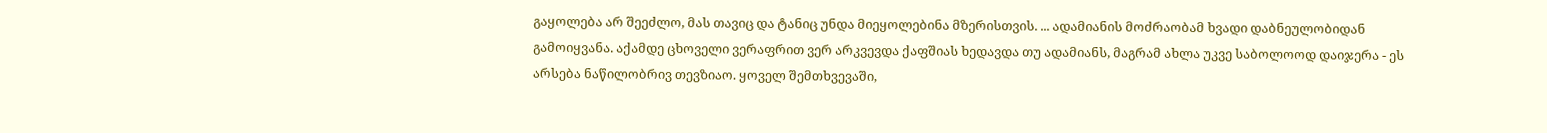გაყოლება არ შეეძლო, მას თავიც და ტანიც უნდა მიეყოლებინა მზერისთვის. ... ადამიანის მოძრაობამ ხვადი დაბნეულობიდან გამოიყვანა. აქამდე ცხოველი ვერაფრით ვერ არკვევდა ქაფშიას ხედავდა თუ ადამიანს, მაგრამ ახლა უკვე საბოლოოდ დაიჯერა - ეს არსება ნაწილობრივ თევზიაო. ყოველ შემთხვევაში,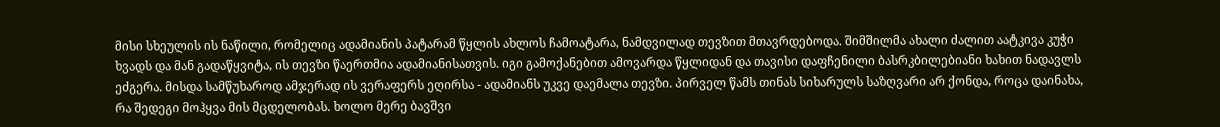მისი სხეულის ის ნაწილი, რომელიც ადამიანის პატარამ წყლის ახლოს ჩამოატარა, ნამდვილად თევზით მთავრდებოდა. შიმშილმა ახალი ძალით აატკივა კუჭი ხვადს და მან გადაწყვიტა, ის თევზი წაერთმია ადამიანისათვის. იგი გამოქანებით ამოვარდა წყლიდან და თავისი დაფჩენილი ბასრკბილებიანი ხახით ნადავლს ეძგერა. მისდა სამწუხაროდ ამჯერად ის ვერაფერს ეღირსა - ადამიანს უკვე დაემალა თევზი. პირველ წამს თინას სიხარულს საზღვარი არ ქონდა, როცა დაინახა, რა შედეგი მოჰყვა მის მცდელობას. ხოლო მერე ბავშვი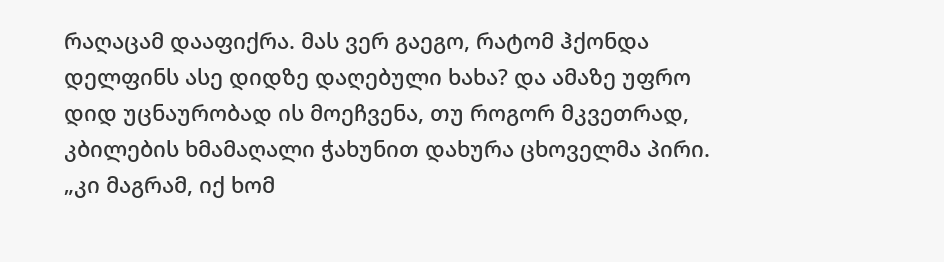რაღაცამ დააფიქრა. მას ვერ გაეგო, რატომ ჰქონდა დელფინს ასე დიდზე დაღებული ხახა? და ამაზე უფრო დიდ უცნაურობად ის მოეჩვენა, თუ როგორ მკვეთრად, კბილების ხმამაღალი ჭახუნით დახურა ცხოველმა პირი. „კი მაგრამ, იქ ხომ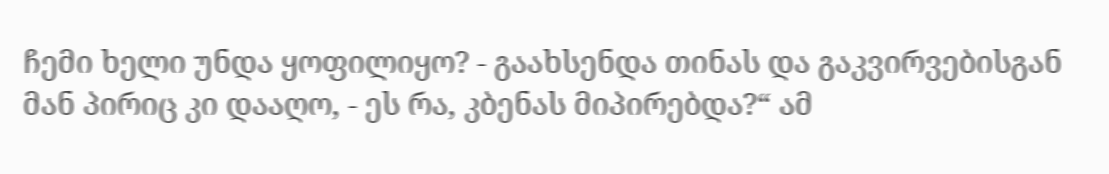ჩემი ხელი უნდა ყოფილიყო? - გაახსენდა თინას და გაკვირვებისგან მან პირიც კი დააღო, - ეს რა, კბენას მიპირებდა?“ ამ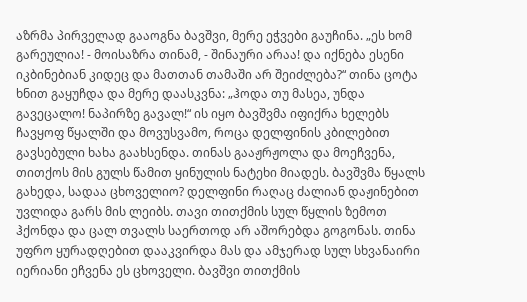აზრმა პირველად გააოგნა ბავშვი, მერე ეჭვები გაუჩინა. „ეს ხომ გარეულია! - მოისაზრა თინამ, - შინაური არაა! და იქნება ესენი იკბინებიან კიდეც და მათთან თამაში არ შეიძლება?“ თინა ცოტა ხნით გაყუჩდა და მერე დაასკვნა: „ჰოდა თუ მასეა, უნდა გავეცალო! ნაპირზე გავალ!“ ის იყო ბავშვმა იფიქრა ხელებს ჩავყოფ წყალში და მოვუსვამო, როცა დელფინის კბილებით გავსებული ხახა გაახსენდა. თინას გააჟრჟოლა და მოეჩვენა, თითქოს მის გულს წამით ყინულის ნატეხი მიადეს. ბავშვმა წყალს გახედა, სადაა ცხოველიო? დელფინი რაღაც ძალიან დაჟინებით უვლიდა გარს მის ლეიბს. თავი თითქმის სულ წყლის ზემოთ ჰქონდა და ცალ თვალს საერთოდ არ აშორებდა გოგონას. თინა უფრო ყურადღებით დააკვირდა მას და ამჯერად სულ სხვანაირი იერიანი ეჩვენა ეს ცხოველი. ბავშვი თითქმის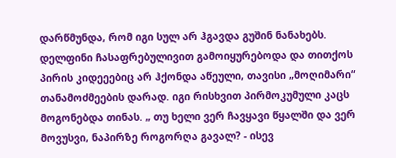დარწმუნდა, რომ იგი სულ არ ჰგავდა გუშინ ნანახებს. დელფინი ჩასაფრებულივით გამოიყურებოდა და თითქოს პირის კიდეეებიც არ ჰქონდა აწეული, თავისი „მოღიმარი“ თანამოძმეების დარად. იგი რისხვით პირმოკუმული კაცს მოგონებდა თინას. „ თუ ხელი ვერ ჩავყავი წყალში და ვერ მოვუსვი, ნაპირზე როგორღა გავალ? - ისევ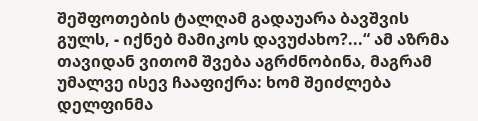შეშფოთების ტალღამ გადაუარა ბავშვის გულს, - იქნებ მამიკოს დავუძახო?...“ ამ აზრმა თავიდან ვითომ შვება აგრძნობინა, მაგრამ უმალვე ისევ ჩააფიქრა: ხომ შეიძლება დელფინმა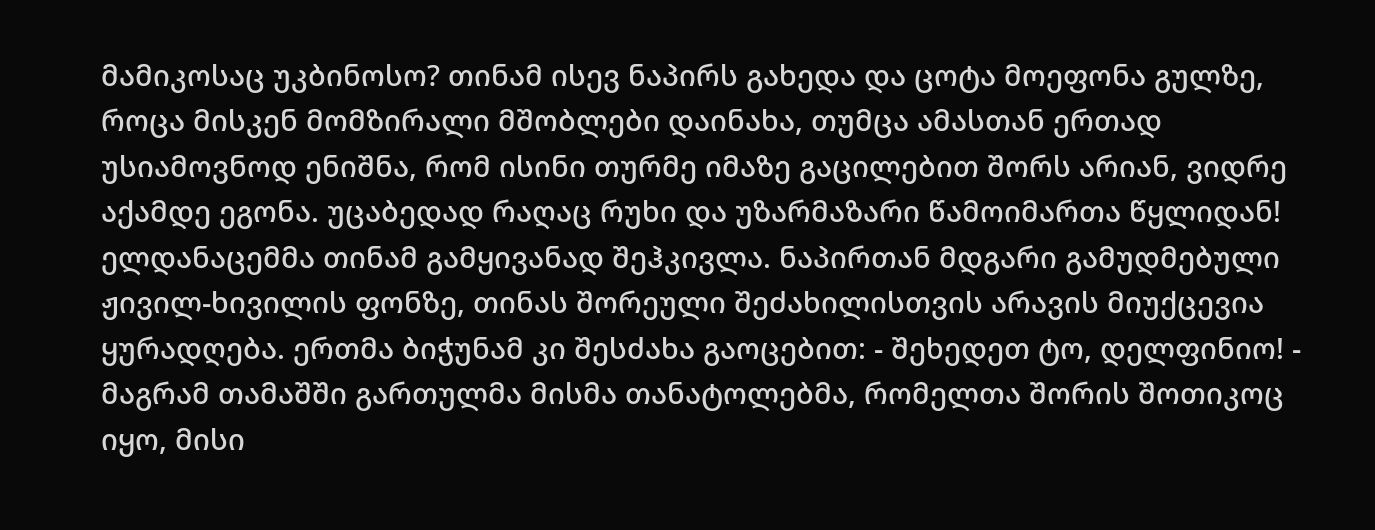მამიკოსაც უკბინოსო? თინამ ისევ ნაპირს გახედა და ცოტა მოეფონა გულზე, როცა მისკენ მომზირალი მშობლები დაინახა, თუმცა ამასთან ერთად უსიამოვნოდ ენიშნა, რომ ისინი თურმე იმაზე გაცილებით შორს არიან, ვიდრე აქამდე ეგონა. უცაბედად რაღაც რუხი და უზარმაზარი წამოიმართა წყლიდან! ელდანაცემმა თინამ გამყივანად შეჰკივლა. ნაპირთან მდგარი გამუდმებული ჟივილ-ხივილის ფონზე, თინას შორეული შეძახილისთვის არავის მიუქცევია ყურადღება. ერთმა ბიჭუნამ კი შესძახა გაოცებით: - შეხედეთ ტო, დელფინიო! - მაგრამ თამაშში გართულმა მისმა თანატოლებმა, რომელთა შორის შოთიკოც იყო, მისი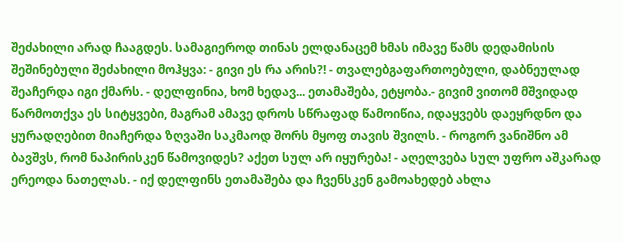შეძახილი არად ჩააგდეს. სამაგიეროდ თინას ელდანაცემ ხმას იმავე წამს დედამისის შეშინებული შეძახილი მოჰყვა: - გივი ეს რა არის?! - თვალებგაფართოებული, დაბნეულად შეაჩერდა იგი ქმარს. - დელფინია, ხომ ხედავ... ეთამაშება, ეტყობა.- გივიმ ვითომ მშვიდად წარმოთქვა ეს სიტყვები, მაგრამ ამავე დროს სწრაფად წამოიწია, იდაყვებს დაეყრდნო და ყურადღებით მიაჩერდა ზღვაში საკმაოდ შორს მყოფ თავის შვილს. - როგორ ვანიშნო ამ ბავშვს, რომ ნაპირისკენ წამოვიდეს? აქეთ სულ არ იყურება! - აღელვება სულ უფრო აშკარად ერეოდა ნათელას. - იქ დელფინს ეთამაშება და ჩვენსკენ გამოახედებ ახლა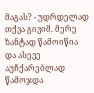მაგას? - უდრდელად თქვა გივიმ. მერე ზანტად წამოიწია და ასევე აუჩქარებლად წამოჯდა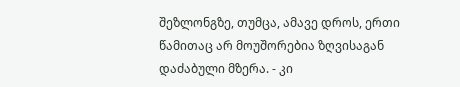შეზლონგზე, თუმცა, ამავე დროს, ერთი წამითაც არ მოუშორებია ზღვისაგან დაძაბული მზერა. - კი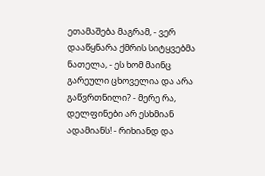ეთამაშება მაგრამ, - ვერ დააწყნარა ქმრის სიტყვებმა ნათელა, - ეს ხომ მაინც გარეული ცხოველია და არა გაწვრთნილი? - მერე რა, დელფინები არ ესხმიან ადამიანს! - რიხიანდ და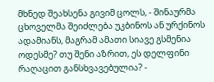მხნედ შეახსენა გივიმ ცოლს, - შინაურმა ცხოველმა შეიძლება უკბინოს ან ურქინოს ადამიანს, მაგრამ ამათი სიავე გსმენია ოდესმე? თუ შენი აზრით, ეს დელფინი რაღაცით განსხვავებულია? -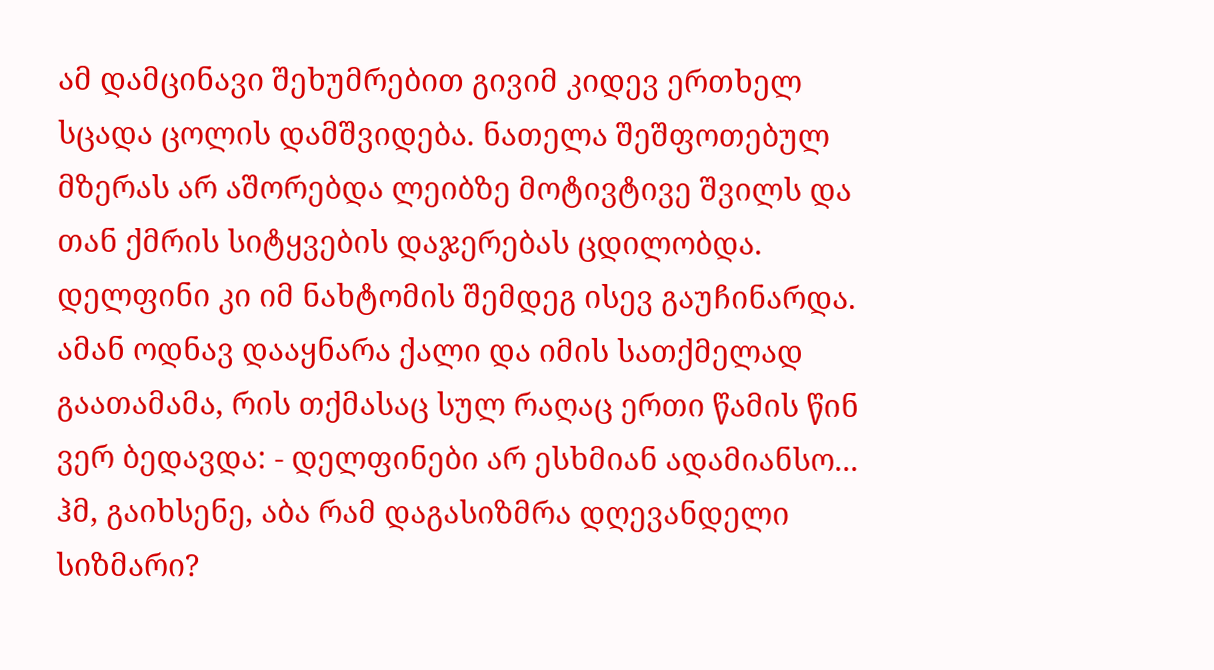ამ დამცინავი შეხუმრებით გივიმ კიდევ ერთხელ სცადა ცოლის დამშვიდება. ნათელა შეშფოთებულ მზერას არ აშორებდა ლეიბზე მოტივტივე შვილს და თან ქმრის სიტყვების დაჯერებას ცდილობდა. დელფინი კი იმ ნახტომის შემდეგ ისევ გაუჩინარდა. ამან ოდნავ დააყნარა ქალი და იმის სათქმელად გაათამამა, რის თქმასაც სულ რაღაც ერთი წამის წინ ვერ ბედავდა: - დელფინები არ ესხმიან ადამიანსო... ჰმ, გაიხსენე, აბა რამ დაგასიზმრა დღევანდელი სიზმარი?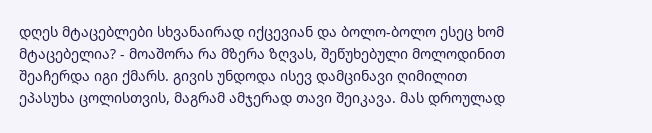დღეს მტაცებლები სხვანაირად იქცევიან და ბოლო-ბოლო ესეც ხომ მტაცებელია? - მოაშორა რა მზერა ზღვას, შეწუხებული მოლოდინით შეაჩერდა იგი ქმარს. გივის უნდოდა ისევ დამცინავი ღიმილით ეპასუხა ცოლისთვის, მაგრამ ამჯერად თავი შეიკავა. მას დროულად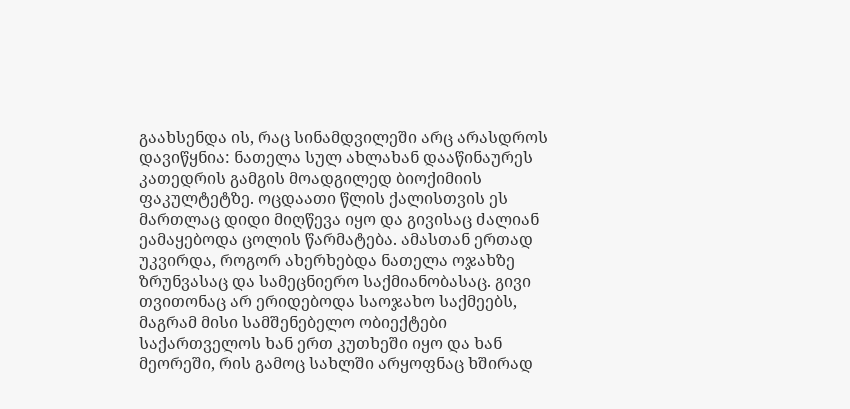გაახსენდა ის, რაც სინამდვილეში არც არასდროს დავიწყნია: ნათელა სულ ახლახან დააწინაურეს კათედრის გამგის მოადგილედ ბიოქიმიის ფაკულტეტზე. ოცდაათი წლის ქალისთვის ეს მართლაც დიდი მიღწევა იყო და გივისაც ძალიან ეამაყებოდა ცოლის წარმატება. ამასთან ერთად უკვირდა, როგორ ახერხებდა ნათელა ოჯახზე ზრუნვასაც და სამეცნიერო საქმიანობასაც. გივი თვითონაც არ ერიდებოდა საოჯახო საქმეებს, მაგრამ მისი სამშენებელო ობიექტები საქართველოს ხან ერთ კუთხეში იყო და ხან მეორეში, რის გამოც სახლში არყოფნაც ხშირად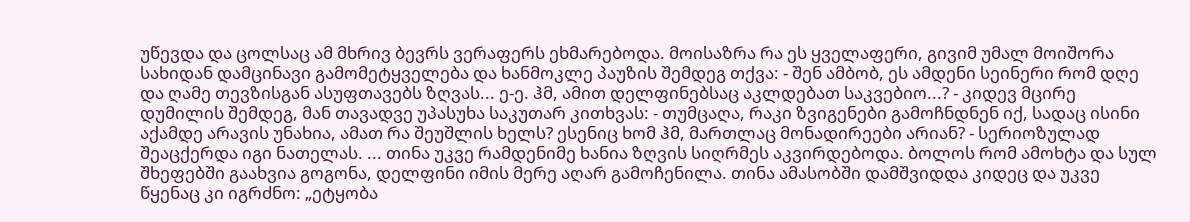უწევდა და ცოლსაც ამ მხრივ ბევრს ვერაფერს ეხმარებოდა. მოისაზრა რა ეს ყველაფერი, გივიმ უმალ მოიშორა სახიდან დამცინავი გამომეტყველება და ხანმოკლე პაუზის შემდეგ თქვა: - შენ ამბობ, ეს ამდენი სეინერი რომ დღე და ღამე თევზისგან ასუფთავებს ზღვას... ე-ე. ჰმ, ამით დელფინებსაც აკლდებათ საკვებიო...? - კიდევ მცირე დუმილის შემდეგ, მან თავადვე უპასუხა საკუთარ კითხვას: - თუმცაღა, რაკი ზვიგენები გამოჩნდნენ იქ, სადაც ისინი აქამდე არავის უნახია, ამათ რა შეუშლის ხელს? ესენიც ხომ ჰმ, მართლაც მონადირეები არიან? - სერიოზულად შეაცქერდა იგი ნათელას. ... თინა უკვე რამდენიმე ხანია ზღვის სიღრმეს აკვირდებოდა. ბოლოს რომ ამოხტა და სულ შხეფებში გაახვია გოგონა, დელფინი იმის მერე აღარ გამოჩენილა. თინა ამასობში დამშვიდდა კიდეც და უკვე წყენაც კი იგრძნო: „ეტყობა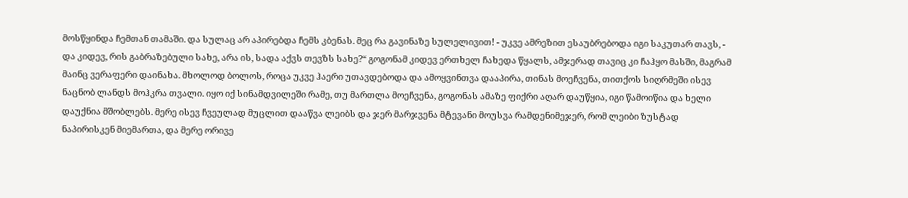მოსწყინდა ჩემთან თამაში. და სულაც არ აპირებდა ჩემს კბენას. მეც რა გავინაზე სულელივით! - უკვე ამრეზით ესაუბრებოდა იგი საკუთარ თავს, - და კიდევ, რის გაბრაზებული სახე, არა ის, სადა აქვს თევზს სახე?“ გოგონამ კიდევ ერთხელ ჩახედა წყალს, ამჯერად თავიც კი ჩაჰყო მასში, მაგრამ მაინც ვერაფერი დაინახა. მხოლოდ ბოლოს, როცა უკვე ჰაერი უთავდებოდა და ამოყვინთვა დააპირა, თინას მოეჩვენა, თითქოს სიღრმეში ისევ ნაცნობ ლანდს მოჰკრა თვალი. იყო იქ სინამდვილეში რამე, თუ მართლა მოეჩვენა, გოგონას ამაზე ფიქრი აღარ დაუწყია, იგი წამოიწია და ხელი დაუქნია მშობლებს. მერე ისევ ჩვეულად მუცლით დააწვა ლეიბს და ჯერ მარჯვენა მტევანი მოუსვა რამდენიმეჯერ, რომ ლეიბი ზუსტად ნაპირისკენ მიემართა, და მერე ორივე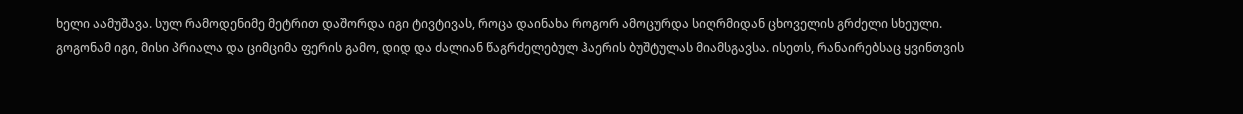ხელი აამუშავა. სულ რამოდენიმე მეტრით დაშორდა იგი ტივტივას, როცა დაინახა როგორ ამოცურდა სიღრმიდან ცხოველის გრძელი სხეული. გოგონამ იგი, მისი პრიალა და ციმციმა ფერის გამო, დიდ და ძალიან წაგრძელებულ ჰაერის ბუშტულას მიამსგავსა. ისეთს, რანაირებსაც ყვინთვის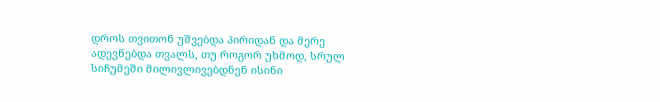დროს თვითონ უშვებდა პირიდან და მერე ადევნებდა თვალს, თუ როგორ უხმოდ, სრულ სიჩუმეში მილივლივებდნენ ისინი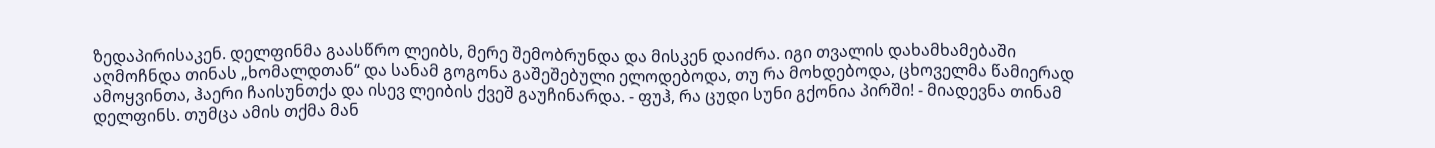ზედაპირისაკენ. დელფინმა გაასწრო ლეიბს, მერე შემობრუნდა და მისკენ დაიძრა. იგი თვალის დახამხამებაში აღმოჩნდა თინას „ხომალდთან“ და სანამ გოგონა გაშეშებული ელოდებოდა, თუ რა მოხდებოდა, ცხოველმა წამიერად ამოყვინთა, ჰაერი ჩაისუნთქა და ისევ ლეიბის ქვეშ გაუჩინარდა. - ფუჰ, რა ცუდი სუნი გქონია პირში! - მიადევნა თინამ დელფინს. თუმცა ამის თქმა მან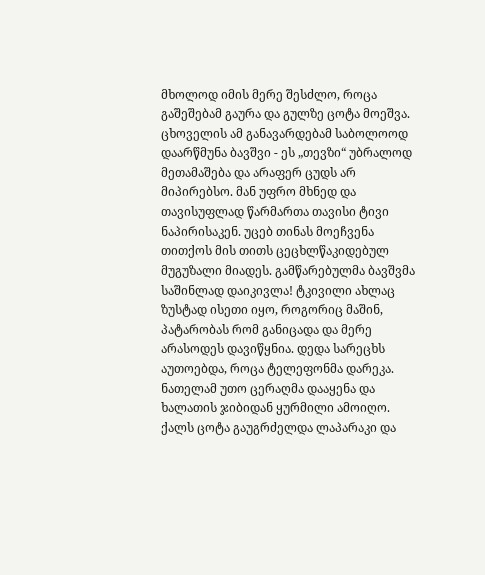მხოლოდ იმის მერე შესძლო, როცა გაშეშებამ გაურა და გულზე ცოტა მოეშვა. ცხოველის ამ განავარდებამ საბოლოოდ დაარწმუნა ბავშვი - ეს „თევზი“ უბრალოდ მეთამაშება და არაფერ ცუდს არ მიპირებსო. მან უფრო მხნედ და თავისუფლად წარმართა თავისი ტივი ნაპირისაკენ. უცებ თინას მოეჩვენა თითქოს მის თითს ცეცხლწაკიდებულ მუგუზალი მიადეს. გამწარებულმა ბავშვმა საშინლად დაიკივლა! ტკივილი ახლაც ზუსტად ისეთი იყო, როგორიც მაშინ, პატარობას რომ განიცადა და მერე არასოდეს დავიწყნია. დედა სარეცხს აუთოებდა, როცა ტელეფონმა დარეკა. ნათელამ უთო ცერაღმა დააყენა და ხალათის ჯიბიდან ყურმილი ამოიღო. ქალს ცოტა გაუგრძელდა ლაპარაკი და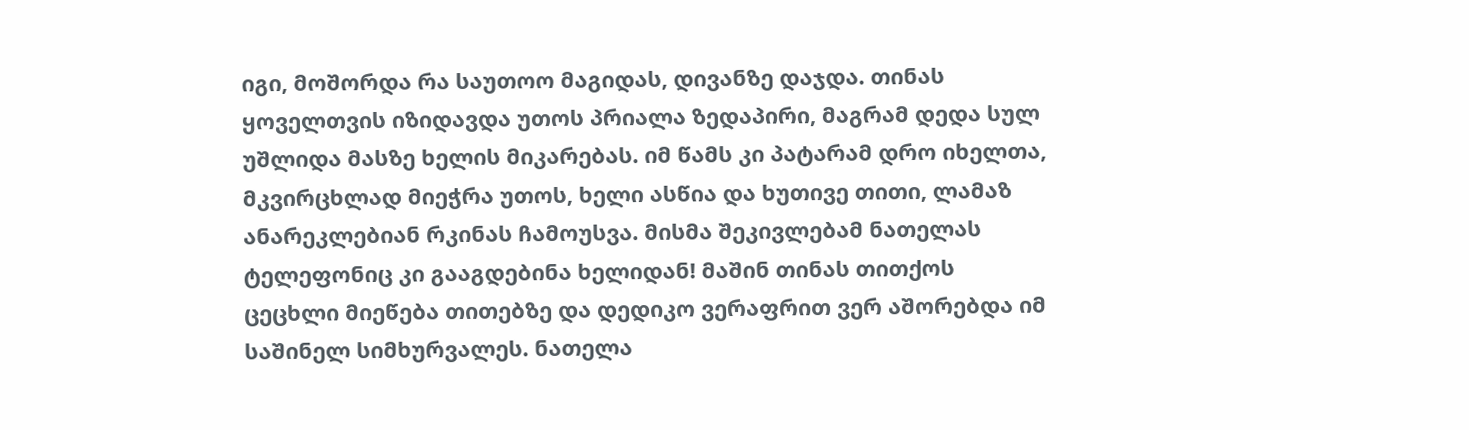იგი, მოშორდა რა საუთოო მაგიდას, დივანზე დაჯდა. თინას ყოველთვის იზიდავდა უთოს პრიალა ზედაპირი, მაგრამ დედა სულ უშლიდა მასზე ხელის მიკარებას. იმ წამს კი პატარამ დრო იხელთა, მკვირცხლად მიეჭრა უთოს, ხელი ასწია და ხუთივე თითი, ლამაზ ანარეკლებიან რკინას ჩამოუსვა. მისმა შეკივლებამ ნათელას ტელეფონიც კი გააგდებინა ხელიდან! მაშინ თინას თითქოს ცეცხლი მიეწება თითებზე და დედიკო ვერაფრით ვერ აშორებდა იმ საშინელ სიმხურვალეს. ნათელა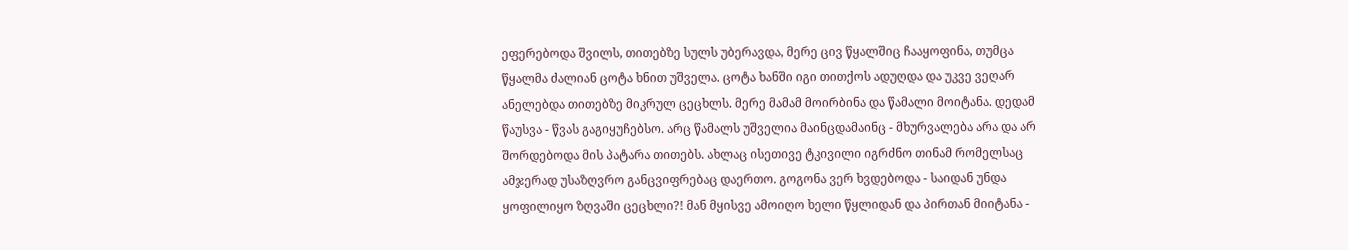ეფერებოდა შვილს, თითებზე სულს უბერავდა, მერე ცივ წყალშიც ჩააყოფინა, თუმცა წყალმა ძალიან ცოტა ხნით უშველა. ცოტა ხანში იგი თითქოს ადუღდა და უკვე ვეღარ ანელებდა თითებზე მიკრულ ცეცხლს. მერე მამამ მოირბინა და წამალი მოიტანა. დედამ წაუსვა - წვას გაგიყუჩებსო. არც წამალს უშველია მაინცდამაინც - მხურვალება არა და არ შორდებოდა მის პატარა თითებს. ახლაც ისეთივე ტკივილი იგრძნო თინამ რომელსაც ამჯერად უსაზღვრო განცვიფრებაც დაერთო. გოგონა ვერ ხვდებოდა - საიდან უნდა ყოფილიყო ზღვაში ცეცხლი?! მან მყისვე ამოიღო ხელი წყლიდან და პირთან მიიტანა -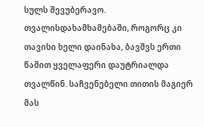სულს შევუბერავო. თვალისდახამხამებაში, როგორც კი თავისი ხელი დაინახა, ბავშვს ერთი წამით ყველაფერი დაუტრიალდა თვალწინ. საჩვენებელი თითის მაგიერ მას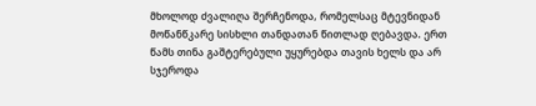მხოლოდ ძვალიღა შერჩენოდა, რომელსაც მტევნიდან მოწანწკარე სისხლი თანდათან წითლად ღებავდა. ერთ წამს თინა გაშტერებული უყურებდა თავის ხელს და არ სჯეროდა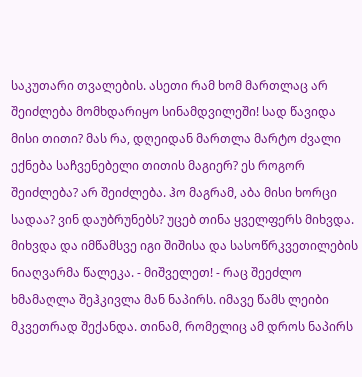საკუთარი თვალების. ასეთი რამ ხომ მართლაც არ შეიძლება მომხდარიყო სინამდვილეში! სად წავიდა მისი თითი? მას რა, დღეიდან მართლა მარტო ძვალი ექნება საჩვენებელი თითის მაგიერ? ეს როგორ შეიძლება? არ შეიძლება. ჰო მაგრამ, აბა მისი ხორცი სადაა? ვინ დაუბრუნებს? უცებ თინა ყველფერს მიხვდა. მიხვდა და იმწამსვე იგი შიშისა და სასოწრკვეთილების ნიაღვარმა წალეკა. - მიშველეთ! - რაც შეეძლო ხმამაღლა შეჰკივლა მან ნაპირს. იმავე წამს ლეიბი მკვეთრად შექანდა. თინამ, რომელიც ამ დროს ნაპირს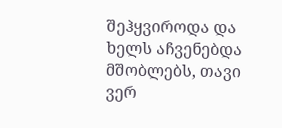შეჰყვიროდა და ხელს აჩვენებდა მშობლებს, თავი ვერ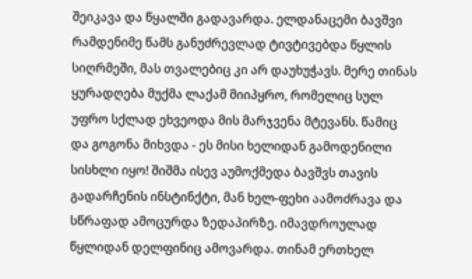შეიკავა და წყალში გადავარდა. ელდანაცემი ბავშვი რამდენიმე წამს განუძრევლად ტივტივებდა წყლის სიღრმეში, მას თვალებიც კი არ დაუხუჭავს. მერე თინას ყურადღება მუქმა ლაქამ მიიპყრო, რომელიც სულ უფრო სქლად ეხვეოდა მის მარჯვენა მტევანს. წამიც და გოგონა მიხვდა - ეს მისი ხელიდან გამოდენილი სისხლი იყო! შიშმა ისევ აუმოქმედა ბავშვს თავის გადარჩენის ინსტინქტი, მან ხელ-ფეხი აამოძრავა და სწრაფად ამოცურდა ზედაპირზე. იმავდროულად წყლიდან დელფინიც ამოვარდა. თინამ ერთხელ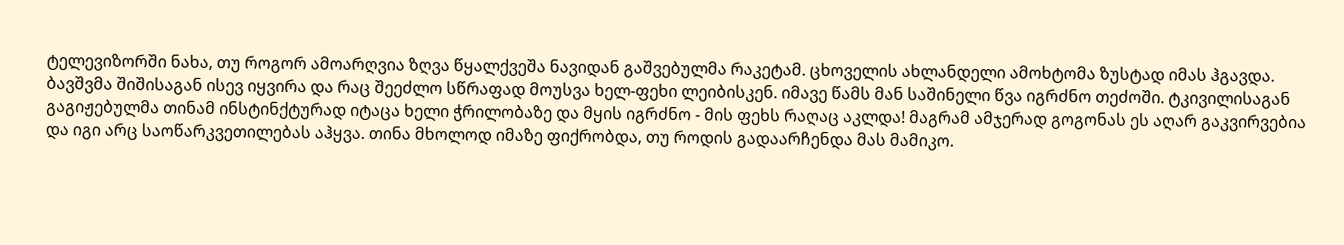ტელევიზორში ნახა, თუ როგორ ამოარღვია ზღვა წყალქვეშა ნავიდან გაშვებულმა რაკეტამ. ცხოველის ახლანდელი ამოხტომა ზუსტად იმას ჰგავდა. ბავშვმა შიშისაგან ისევ იყვირა და რაც შეეძლო სწრაფად მოუსვა ხელ-ფეხი ლეიბისკენ. იმავე წამს მან საშინელი წვა იგრძნო თეძოში. ტკივილისაგან გაგიჟებულმა თინამ ინსტინქტურად იტაცა ხელი ჭრილობაზე და მყის იგრძნო - მის ფეხს რაღაც აკლდა! მაგრამ ამჯერად გოგონას ეს აღარ გაკვირვებია და იგი არც საოწარკვეთილებას აჰყვა. თინა მხოლოდ იმაზე ფიქრობდა, თუ როდის გადაარჩენდა მას მამიკო.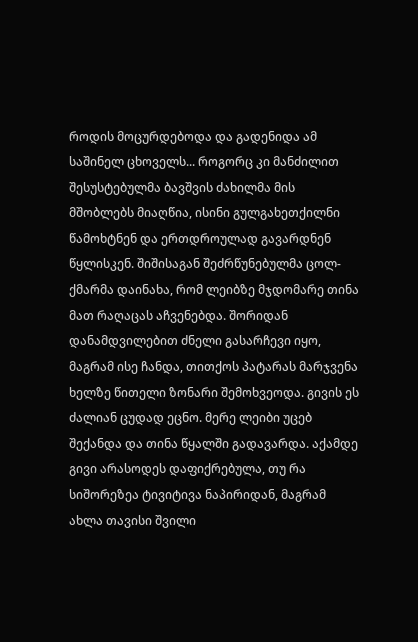როდის მოცურდებოდა და გადენიდა ამ საშინელ ცხოველს... როგორც კი მანძილით შესუსტებულმა ბავშვის ძახილმა მის მშობლებს მიაღწია, ისინი გულგახეთქილნი წამოხტნენ და ერთდროულად გავარდნენ წყლისკენ. შიშისაგან შეძრწუნებულმა ცოლ-ქმარმა დაინახა, რომ ლეიბზე მჯდომარე თინა მათ რაღაცას აჩვენებდა. შორიდან დანამდვილებით ძნელი გასარჩევი იყო, მაგრამ ისე ჩანდა, თითქოს პატარას მარჯვენა ხელზე წითელი ზონარი შემოხვეოდა. გივის ეს ძალიან ცუდად ეცნო. მერე ლეიბი უცებ შექანდა და თინა წყალში გადავარდა. აქამდე გივი არასოდეს დაფიქრებულა, თუ რა სიშორეზეა ტივიტივა ნაპირიდან, მაგრამ ახლა თავისი შვილი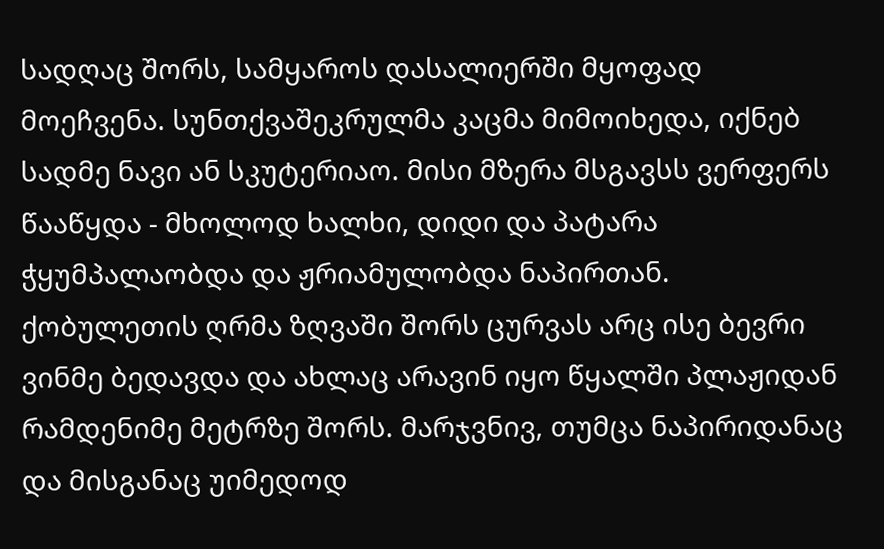სადღაც შორს, სამყაროს დასალიერში მყოფად მოეჩვენა. სუნთქვაშეკრულმა კაცმა მიმოიხედა, იქნებ სადმე ნავი ან სკუტერიაო. მისი მზერა მსგავსს ვერფერს წააწყდა - მხოლოდ ხალხი, დიდი და პატარა ჭყუმპალაობდა და ჟრიამულობდა ნაპირთან. ქობულეთის ღრმა ზღვაში შორს ცურვას არც ისე ბევრი ვინმე ბედავდა და ახლაც არავინ იყო წყალში პლაჟიდან რამდენიმე მეტრზე შორს. მარჯვნივ, თუმცა ნაპირიდანაც და მისგანაც უიმედოდ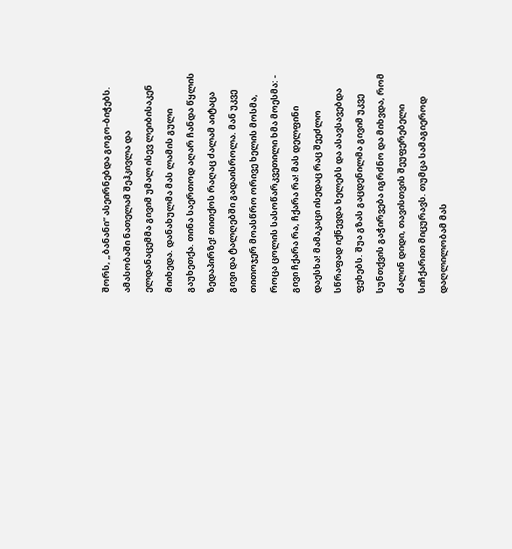შორს, „ბანანი“ ასეირნებდა გოგო-ბიჭებს. ამასობაში ნათელამ შეჰკივლა და ელდანაცემმა გივიმ უმალ ისევ ლეიბისაკენ მიიხედა. დანახულმა მას ლამის გული გაუხეთქა. თინა საერთოდ აღარ ჩანდა წყლის ზედაპირზე! თითქოს რაღაც ძალამ აიტაცა გივი და ტალღებში გადაისროლა. მან უკვე თითოჯერ მოასწრო ორივე ხელის მოსმა, როცა ცოლის სასოწარკვეთილი ხმა მოესმა: - გივი ჩქარა რა, ჩქარა რა! მას დელფინი დაესხა! მამაკაცი ისედაც რაც შეეძლო სწრაფად იქნევდა ხელებს და ასავსავებდა ფეხებს. შუა გზას გაცდენილმა გივიმ უკვე სუნთქვის გაჭირვება იგრძნო და მიხვდა, რომ ძალინ დიდი, თავისთვის შეუფერებელი სიჩქარით მიცურავს. თუმცა სამაგიეროდ დაღლილობამ მას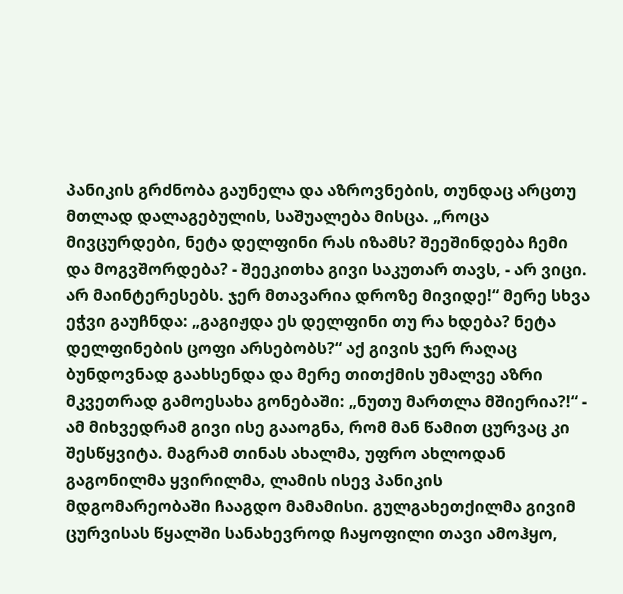პანიკის გრძნობა გაუნელა და აზროვნების, თუნდაც არცთუ მთლად დალაგებულის, საშუალება მისცა. „როცა მივცურდები, ნეტა დელფინი რას იზამს? შეეშინდება ჩემი და მოგვშორდება? - შეეკითხა გივი საკუთარ თავს, - არ ვიცი. არ მაინტერესებს. ჯერ მთავარია დროზე მივიდე!“ მერე სხვა ეჭვი გაუჩნდა: „გაგიჟდა ეს დელფინი თუ რა ხდება? ნეტა დელფინების ცოფი არსებობს?“ აქ გივის ჯერ რაღაც ბუნდოვნად გაახსენდა და მერე თითქმის უმალვე აზრი მკვეთრად გამოესახა გონებაში: „ნუთუ მართლა მშიერია?!“ - ამ მიხვედრამ გივი ისე გააოგნა, რომ მან წამით ცურვაც კი შესწყვიტა. მაგრამ თინას ახალმა, უფრო ახლოდან გაგონილმა ყვირილმა, ლამის ისევ პანიკის მდგომარეობაში ჩააგდო მამამისი. გულგახეთქილმა გივიმ ცურვისას წყალში სანახევროდ ჩაყოფილი თავი ამოჰყო,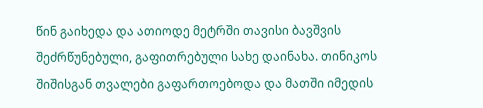წინ გაიხედა და ათიოდე მეტრში თავისი ბავშვის შეძრწუნებული, გაფითრებული სახე დაინახა. თინიკოს შიშისგან თვალები გაფართოებოდა და მათში იმედის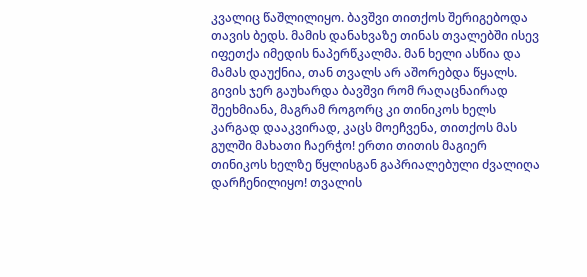კვალიც წაშლილიყო. ბავშვი თითქოს შერიგებოდა თავის ბედს. მამის დანახვაზე თინას თვალებში ისევ იფეთქა იმედის ნაპერწკალმა. მან ხელი ასწია და მამას დაუქნია, თან თვალს არ აშორებდა წყალს. გივის ჯერ გაუხარდა ბავშვი რომ რაღაცნაირად შეეხმიანა, მაგრამ როგორც კი თინიკოს ხელს კარგად დააკვირად, კაცს მოეჩვენა, თითქოს მას გულში მახათი ჩაერჭო! ერთი თითის მაგიერ თინიკოს ხელზე წყლისგან გაპრიალებული ძვალიღა დარჩენილიყო! თვალის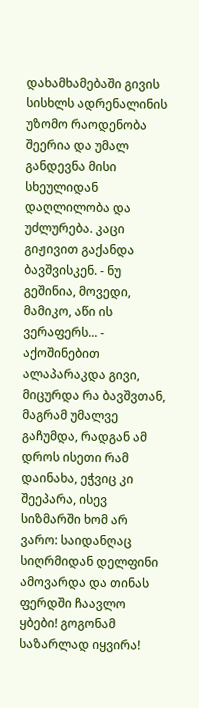დახამხამებაში გივის სისხლს ადრენალინის უზომო რაოდენობა შეერია და უმალ განდევნა მისი სხეულიდან დაღლილობა და უძლურება. კაცი გიჟივით გაქანდა ბავშვისკენ. - ნუ გეშინია, მოვედი, მამიკო, აწი ის ვერაფერს... - აქოშინებით ალაპარაკდა გივი, მიცურდა რა ბავშვთან, მაგრამ უმალვე გაჩუმდა, რადგან ამ დროს ისეთი რამ დაინახა, ეჭვიც კი შეეპარა, ისევ სიზმარში ხომ არ ვარო: საიდანღაც სიღრმიდან დელფინი ამოვარდა და თინას ფერდში ჩაავლო ყბები! გოგონამ საზარლად იყვირა!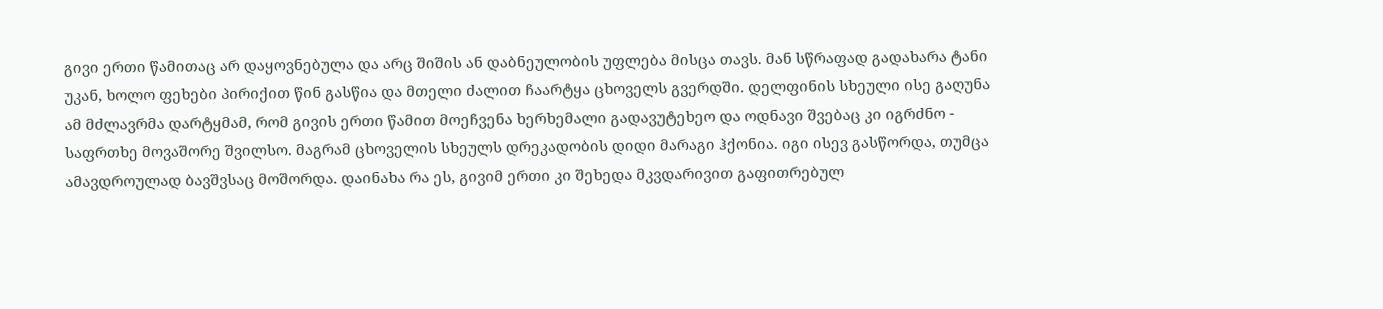გივი ერთი წამითაც არ დაყოვნებულა და არც შიშის ან დაბნეულობის უფლება მისცა თავს. მან სწრაფად გადახარა ტანი უკან, ხოლო ფეხები პირიქით წინ გასწია და მთელი ძალით ჩაარტყა ცხოველს გვერდში. დელფინის სხეული ისე გაღუნა ამ მძლავრმა დარტყმამ, რომ გივის ერთი წამით მოეჩვენა ხერხემალი გადავუტეხეო და ოდნავი შვებაც კი იგრძნო - საფრთხე მოვაშორე შვილსო. მაგრამ ცხოველის სხეულს დრეკადობის დიდი მარაგი ჰქონია. იგი ისევ გასწორდა, თუმცა ამავდროულად ბავშვსაც მოშორდა. დაინახა რა ეს, გივიმ ერთი კი შეხედა მკვდარივით გაფითრებულ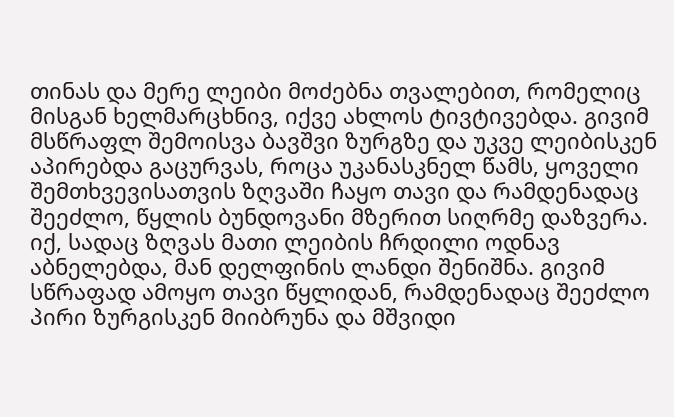თინას და მერე ლეიბი მოძებნა თვალებით, რომელიც მისგან ხელმარცხნივ, იქვე ახლოს ტივტივებდა. გივიმ მსწრაფლ შემოისვა ბავშვი ზურგზე და უკვე ლეიბისკენ აპირებდა გაცურვას, როცა უკანასკნელ წამს, ყოველი შემთხვევისათვის ზღვაში ჩაყო თავი და რამდენადაც შეეძლო, წყლის ბუნდოვანი მზერით სიღრმე დაზვერა. იქ, სადაც ზღვას მათი ლეიბის ჩრდილი ოდნავ აბნელებდა, მან დელფინის ლანდი შენიშნა. გივიმ სწრაფად ამოყო თავი წყლიდან, რამდენადაც შეეძლო პირი ზურგისკენ მიიბრუნა და მშვიდი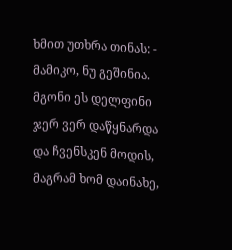ხმით უთხრა თინას: - მამიკო, ნუ გეშინია. მგონი ეს დელფინი ჯერ ვერ დაწყნარდა და ჩვენსკენ მოდის, მაგრამ ხომ დაინახე,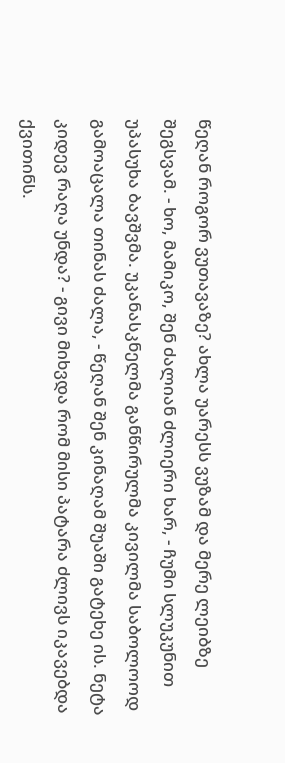წეღან როგორ ვუთავაზე? ახლა უარესს ვუზამ და მერე ლეიბზე შეგსვამ. - ხო, მამიკო, შენ ძალიან ძლიერი ხარ, - ჩუმი სლუკუნით უპასუხა ბავშვმა. უკანასკნელმა განწირულმა კივილმა საბოლოოდ გამოაცალა თინას ძალა, - წეღან შენ კინაღამ შუაში გატეხე ის. ნეტა კიდევ რაღა უნდა? - გივი მიხვდა რომ მისი პატარა ძლივს იკავებდა ქვითინს.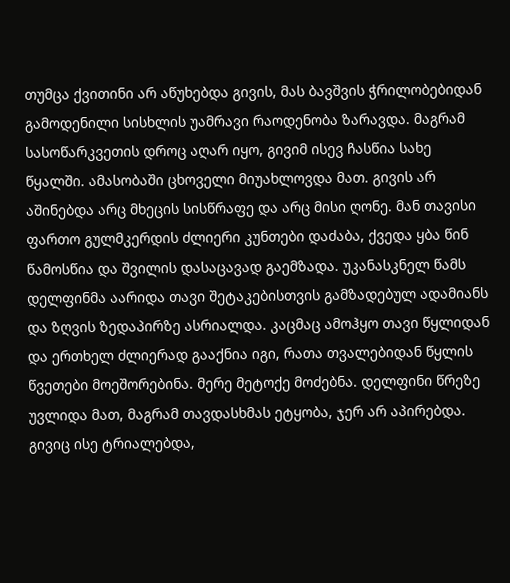თუმცა ქვითინი არ აწუხებდა გივის, მას ბავშვის ჭრილობებიდან გამოდენილი სისხლის უამრავი რაოდენობა ზარავდა. მაგრამ სასოწარკვეთის დროც აღარ იყო, გივიმ ისევ ჩასწია სახე წყალში. ამასობაში ცხოველი მიუახლოვდა მათ. გივის არ აშინებდა არც მხეცის სისწრაფე და არც მისი ღონე. მან თავისი ფართო გულმკერდის ძლიერი კუნთები დაძაბა, ქვედა ყბა წინ წამოსწია და შვილის დასაცავად გაემზადა. უკანასკნელ წამს დელფინმა აარიდა თავი შეტაკებისთვის გამზადებულ ადამიანს და ზღვის ზედაპირზე ასრიალდა. კაცმაც ამოჰყო თავი წყლიდან და ერთხელ ძლიერად გააქნია იგი, რათა თვალებიდან წყლის წვეთები მოეშორებინა. მერე მეტოქე მოძებნა. დელფინი წრეზე უვლიდა მათ, მაგრამ თავდასხმას ეტყობა, ჯერ არ აპირებდა. გივიც ისე ტრიალებდა,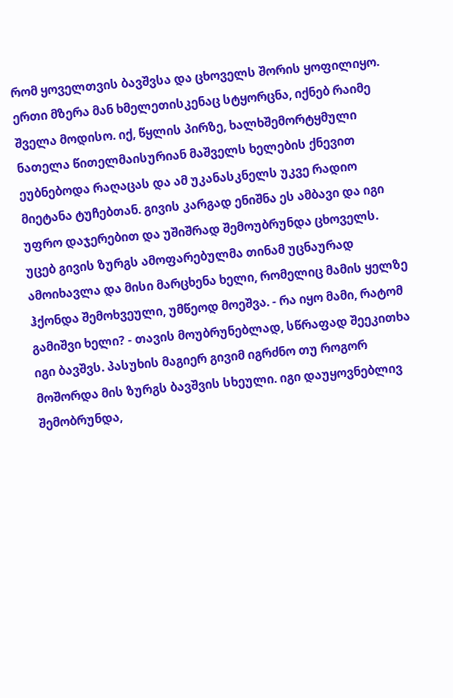რომ ყოველთვის ბავშვსა და ცხოველს შორის ყოფილიყო. ერთი მზერა მან ხმელეთისკენაც სტყორცნა, იქნებ რაიმე შველა მოდისო. იქ, წყლის პირზე, ხალხშემორტყმული ნათელა წითელმაისურიან მაშველს ხელების ქნევით ეუბნებოდა რაღაცას და ამ უკანასკნელს უკვე რადიო მიეტანა ტუჩებთან. გივის კარგად ენიშნა ეს ამბავი და იგი უფრო დაჯერებით და უშიშრად შემოუბრუნდა ცხოველს. უცებ გივის ზურგს ამოფარებულმა თინამ უცნაურად ამოიხავლა და მისი მარცხენა ხელი, რომელიც მამის ყელზე ჰქონდა შემოხვეული, უმწეოდ მოეშვა. - რა იყო მამი, რატომ გამიშვი ხელი? - თავის მოუბრუნებლად, სწრაფად შეეკითხა იგი ბავშვს. პასუხის მაგიერ გივიმ იგრძნო თუ როგორ მოშორდა მის ზურგს ბავშვის სხეული. იგი დაუყოვნებლივ შემობრუნდა,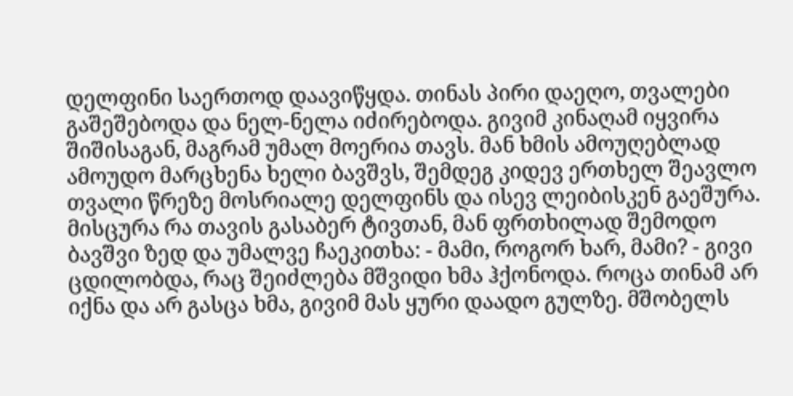დელფინი საერთოდ დაავიწყდა. თინას პირი დაეღო, თვალები გაშეშებოდა და ნელ-ნელა იძირებოდა. გივიმ კინაღამ იყვირა შიშისაგან, მაგრამ უმალ მოერია თავს. მან ხმის ამოუღებლად ამოუდო მარცხენა ხელი ბავშვს, შემდეგ კიდევ ერთხელ შეავლო თვალი წრეზე მოსრიალე დელფინს და ისევ ლეიბისკენ გაეშურა. მისცურა რა თავის გასაბერ ტივთან, მან ფრთხილად შემოდო ბავშვი ზედ და უმალვე ჩაეკითხა: - მამი, როგორ ხარ, მამი? - გივი ცდილობდა, რაც შეიძლება მშვიდი ხმა ჰქონოდა. როცა თინამ არ იქნა და არ გასცა ხმა, გივიმ მას ყური დაადო გულზე. მშობელს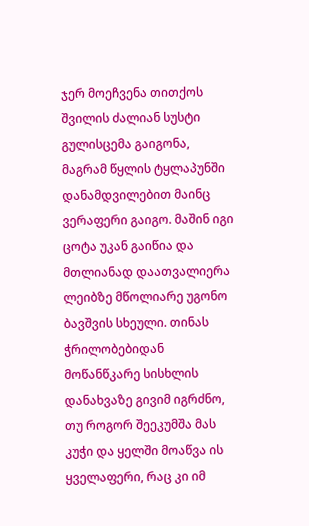ჯერ მოეჩვენა თითქოს შვილის ძალიან სუსტი გულისცემა გაიგონა, მაგრამ წყლის ტყლაპუნში დანამდვილებით მაინც ვერაფერი გაიგო. მაშინ იგი ცოტა უკან გაიწია და მთლიანად დაათვალიერა ლეიბზე მწოლიარე უგონო ბავშვის სხეული. თინას ჭრილობებიდან მოწანწკარე სისხლის დანახვაზე გივიმ იგრძნო, თუ როგორ შეეკუმშა მას კუჭი და ყელში მოაწვა ის ყველაფერი, რაც კი იმ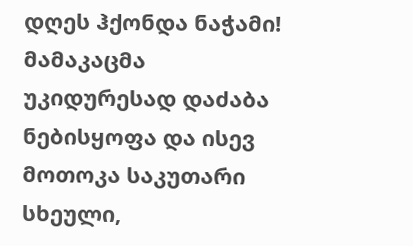დღეს ჰქონდა ნაჭამი! მამაკაცმა უკიდურესად დაძაბა ნებისყოფა და ისევ მოთოკა საკუთარი სხეული,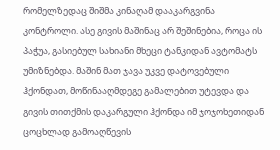რომელზედაც შიშმა კინაღამ დააკარგვინა კონტროლი. ასე გივის მაშინაც არ შეშინებია, როცა ის პაჭუა, გასიებულ სახიანი მხეცი ტანკიდან ავტომატს უმიზნებდა. მაშინ მათ ჯავა უკვე დატოვებული ჰქონდათ, მოწინააღმდეგე გამალებით უტევდა და გივის თითქმის დაკარგული ჰქონდა იმ ჯოჯოხეთიდან ცოცხლად გამოაღწევის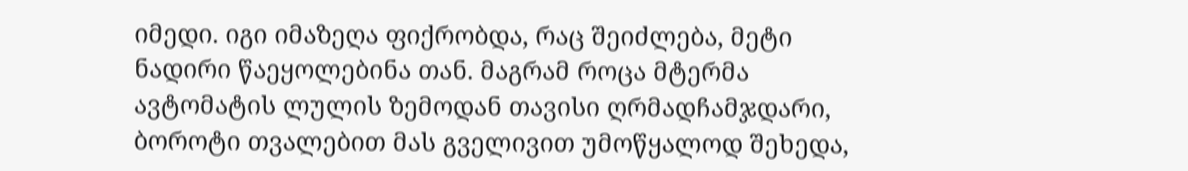იმედი. იგი იმაზეღა ფიქრობდა, რაც შეიძლება, მეტი ნადირი წაეყოლებინა თან. მაგრამ როცა მტერმა ავტომატის ლულის ზემოდან თავისი ღრმადჩამჯდარი, ბოროტი თვალებით მას გველივით უმოწყალოდ შეხედა,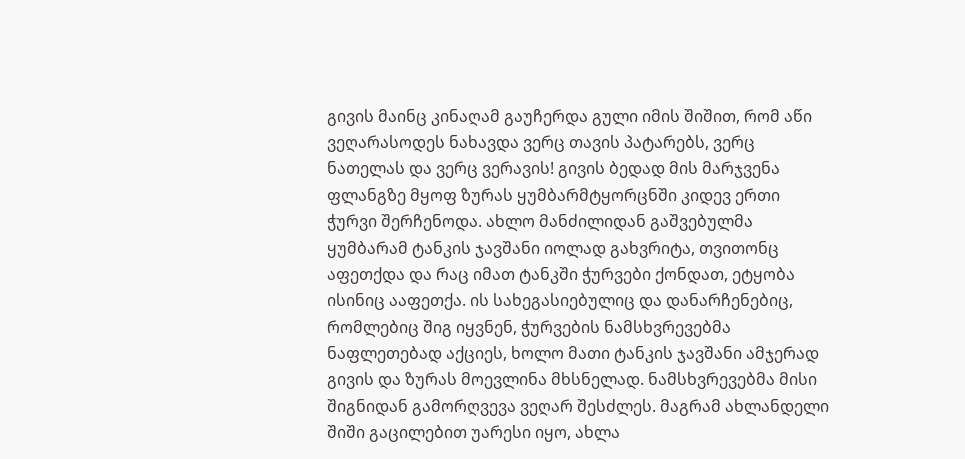გივის მაინც კინაღამ გაუჩერდა გული იმის შიშით, რომ აწი ვეღარასოდეს ნახავდა ვერც თავის პატარებს, ვერც ნათელას და ვერც ვერავის! გივის ბედად მის მარჯვენა ფლანგზე მყოფ ზურას ყუმბარმტყორცნში კიდევ ერთი ჭურვი შერჩენოდა. ახლო მანძილიდან გაშვებულმა ყუმბარამ ტანკის ჯავშანი იოლად გახვრიტა, თვითონც აფეთქდა და რაც იმათ ტანკში ჭურვები ქონდათ, ეტყობა ისინიც ააფეთქა. ის სახეგასიებულიც და დანარჩენებიც, რომლებიც შიგ იყვნენ, ჭურვების ნამსხვრევებმა ნაფლეთებად აქციეს, ხოლო მათი ტანკის ჯავშანი ამჯერად გივის და ზურას მოევლინა მხსნელად. ნამსხვრევებმა მისი შიგნიდან გამორღვევა ვეღარ შესძლეს. მაგრამ ახლანდელი შიში გაცილებით უარესი იყო, ახლა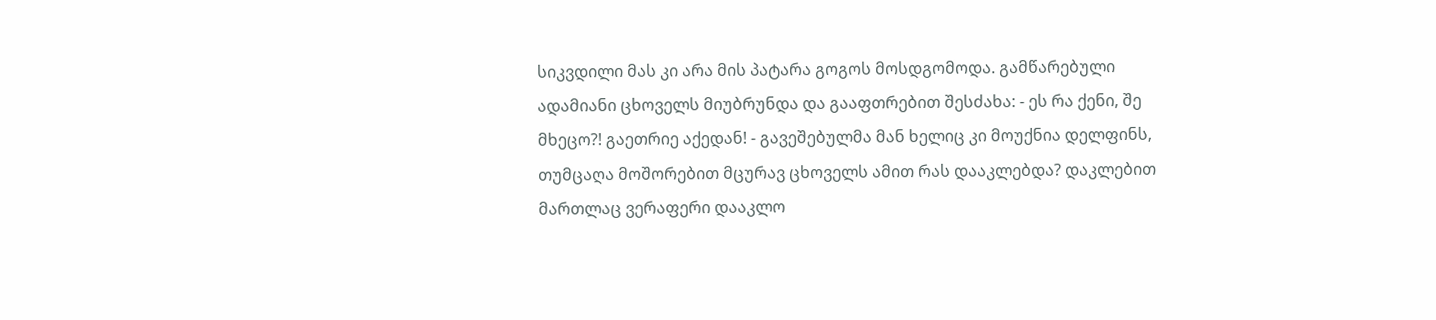სიკვდილი მას კი არა მის პატარა გოგოს მოსდგომოდა. გამწარებული ადამიანი ცხოველს მიუბრუნდა და გააფთრებით შესძახა: - ეს რა ქენი, შე მხეცო?! გაეთრიე აქედან! - გავეშებულმა მან ხელიც კი მოუქნია დელფინს, თუმცაღა მოშორებით მცურავ ცხოველს ამით რას დააკლებდა? დაკლებით მართლაც ვერაფერი დააკლო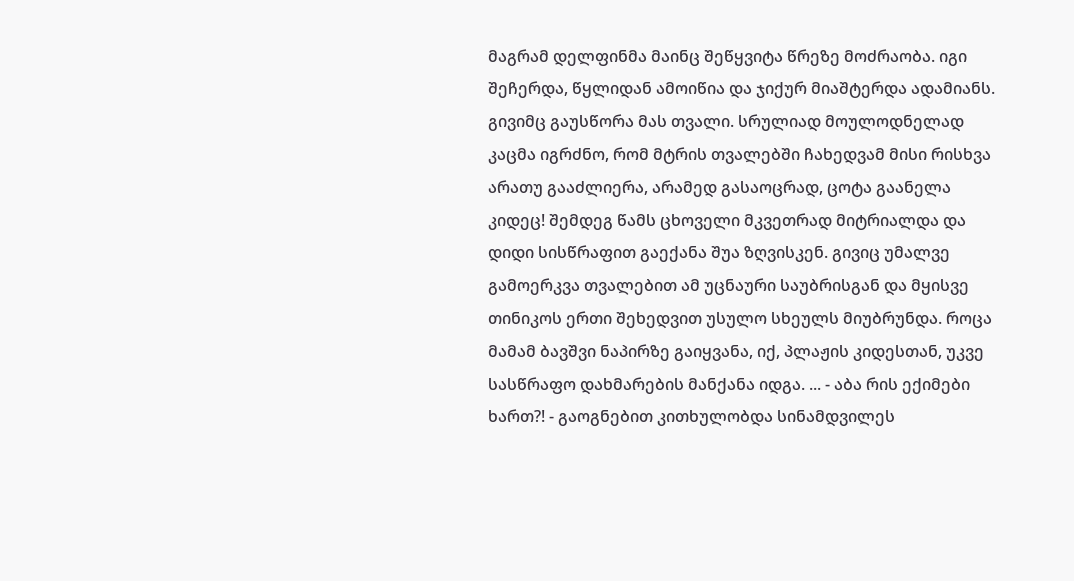მაგრამ დელფინმა მაინც შეწყვიტა წრეზე მოძრაობა. იგი შეჩერდა, წყლიდან ამოიწია და ჯიქურ მიაშტერდა ადამიანს. გივიმც გაუსწორა მას თვალი. სრულიად მოულოდნელად კაცმა იგრძნო, რომ მტრის თვალებში ჩახედვამ მისი რისხვა არათუ გააძლიერა, არამედ გასაოცრად, ცოტა გაანელა კიდეც! შემდეგ წამს ცხოველი მკვეთრად მიტრიალდა და დიდი სისწრაფით გაექანა შუა ზღვისკენ. გივიც უმალვე გამოერკვა თვალებით ამ უცნაური საუბრისგან და მყისვე თინიკოს ერთი შეხედვით უსულო სხეულს მიუბრუნდა. როცა მამამ ბავშვი ნაპირზე გაიყვანა, იქ, პლაჟის კიდესთან, უკვე სასწრაფო დახმარების მანქანა იდგა. ... - აბა რის ექიმები ხართ?! - გაოგნებით კითხულობდა სინამდვილეს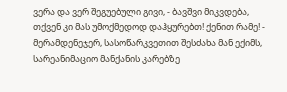ვერა და ვერ შეგუებული გივი, - ბავშვი მიკვდება, თქვენ კი მას უმოქმედოდ დაჰყურებთ! ქენით რამე! - მერამდენეჯერ, სასოწარკვეთით შესძახა მან ექიმს, სარეანიმაციო მანქანის კარებზე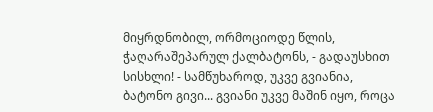მიყრდნობილ, ორმოციოდე წლის, ჭაღარაშეპარულ ქალბატონს, - გადაუსხით სისხლი! - სამწუხაროდ, უკვე გვიანია, ბატონო გივი... გვიანი უკვე მაშინ იყო, როცა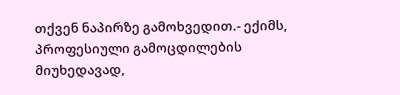თქვენ ნაპირზე გამოხვედით.- ექიმს, პროფესიული გამოცდილების მიუხედავად,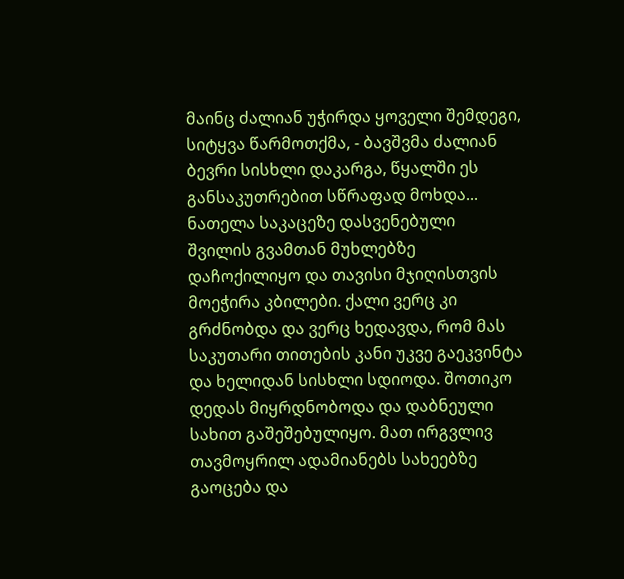მაინც ძალიან უჭირდა ყოველი შემდეგი, სიტყვა წარმოთქმა, - ბავშვმა ძალიან ბევრი სისხლი დაკარგა, წყალში ეს განსაკუთრებით სწრაფად მოხდა... ნათელა საკაცეზე დასვენებული შვილის გვამთან მუხლებზე დაჩოქილიყო და თავისი მჯიღისთვის მოეჭირა კბილები. ქალი ვერც კი გრძნობდა და ვერც ხედავდა, რომ მას საკუთარი თითების კანი უკვე გაეკვინტა და ხელიდან სისხლი სდიოდა. შოთიკო დედას მიყრდნობოდა და დაბნეული სახით გაშეშებულიყო. მათ ირგვლივ თავმოყრილ ადამიანებს სახეებზე გაოცება და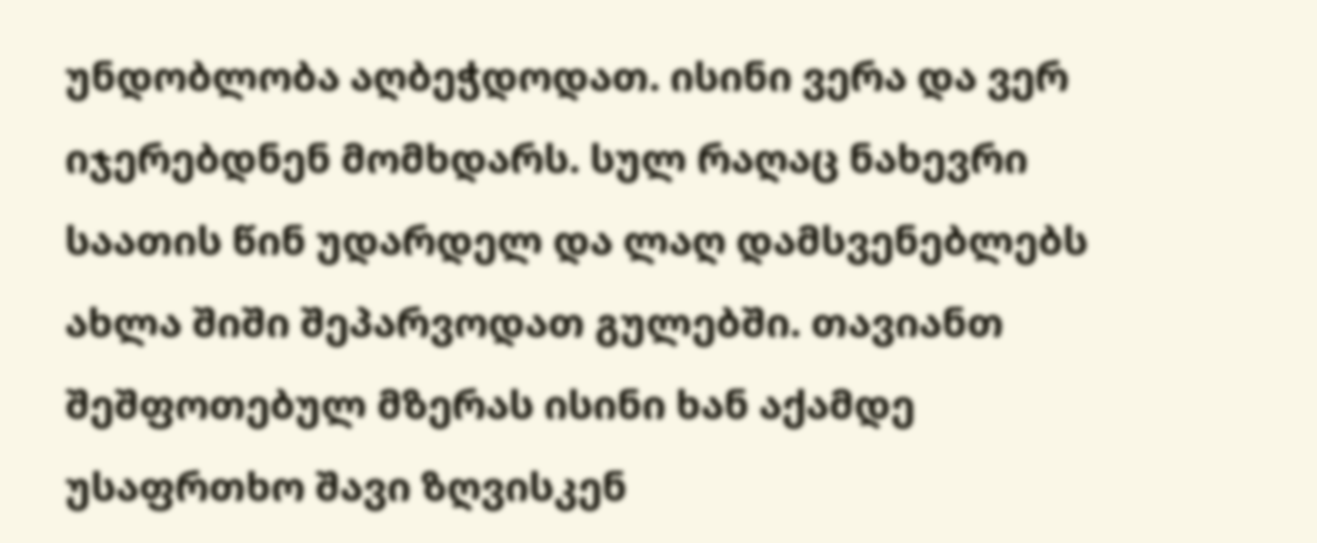უნდობლობა აღბეჭდოდათ. ისინი ვერა და ვერ იჯერებდნენ მომხდარს. სულ რაღაც ნახევრი საათის წინ უდარდელ და ლაღ დამსვენებლებს ახლა შიში შეპარვოდათ გულებში. თავიანთ შეშფოთებულ მზერას ისინი ხან აქამდე უსაფრთხო შავი ზღვისკენ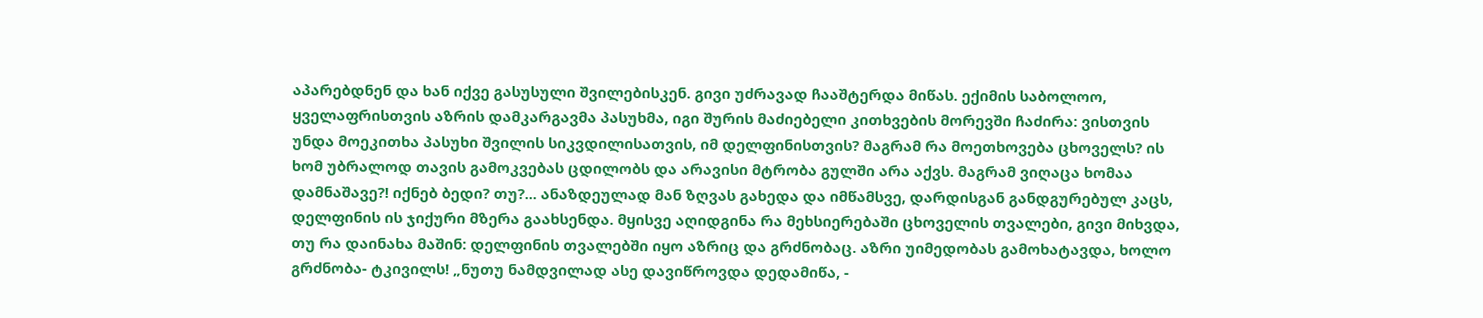აპარებდნენ და ხან იქვე გასუსული შვილებისკენ. გივი უძრავად ჩააშტერდა მიწას. ექიმის საბოლოო, ყველაფრისთვის აზრის დამკარგავმა პასუხმა, იგი შურის მაძიებელი კითხვების მორევში ჩაძირა: ვისთვის უნდა მოეკითხა პასუხი შვილის სიკვდილისათვის, იმ დელფინისთვის? მაგრამ რა მოეთხოვება ცხოველს? ის ხომ უბრალოდ თავის გამოკვებას ცდილობს და არავისი მტრობა გულში არა აქვს. მაგრამ ვიღაცა ხომაა დამნაშავე?! იქნებ ბედი? თუ?... ანაზდეულად მან ზღვას გახედა და იმწამსვე, დარდისგან განდგურებულ კაცს, დელფინის ის ჯიქური მზერა გაახსენდა. მყისვე აღიდგინა რა მეხსიერებაში ცხოველის თვალები, გივი მიხვდა, თუ რა დაინახა მაშინ: დელფინის თვალებში იყო აზრიც და გრძნობაც. აზრი უიმედობას გამოხატავდა, ხოლო გრძნობა- ტკივილს! „ნუთუ ნამდვილად ასე დავიწროვდა დედამიწა, -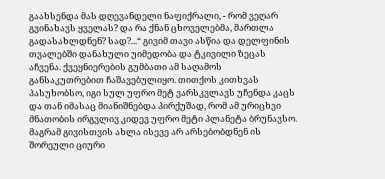გაახსენდა მას დღევანდელი ნაფიქრალი, - რომ ვეღარ გვინახავს ყველას? და რა ქნან ცხოველებმა, მართლა გადასახლდნენ? სად?...“ გივიმ თავი ასწია და დელფინის თვალებში დანახული უიმედობა და ტკივილი ზეცას აჩვენა. ქვეყნიერების გუმბათი ამ საღამოს განსაკუთრებით ჩაშავებულიყო. თითქოს კითხვას პასუხობსო, იგი სულ უფრო მეტ ვარსკვლავს უჩენდა კაცს და თან იმასაც მიანიშნებდა პირქუშად, რომ ამ ურიცხვი მნათობის ირგვლივ კიდევ უფრო მეტი პლანეტა ბრუნავსო. მაგრამ გივისთვის ახლა ისევე არ არსებობდნენ ის შორეული ციური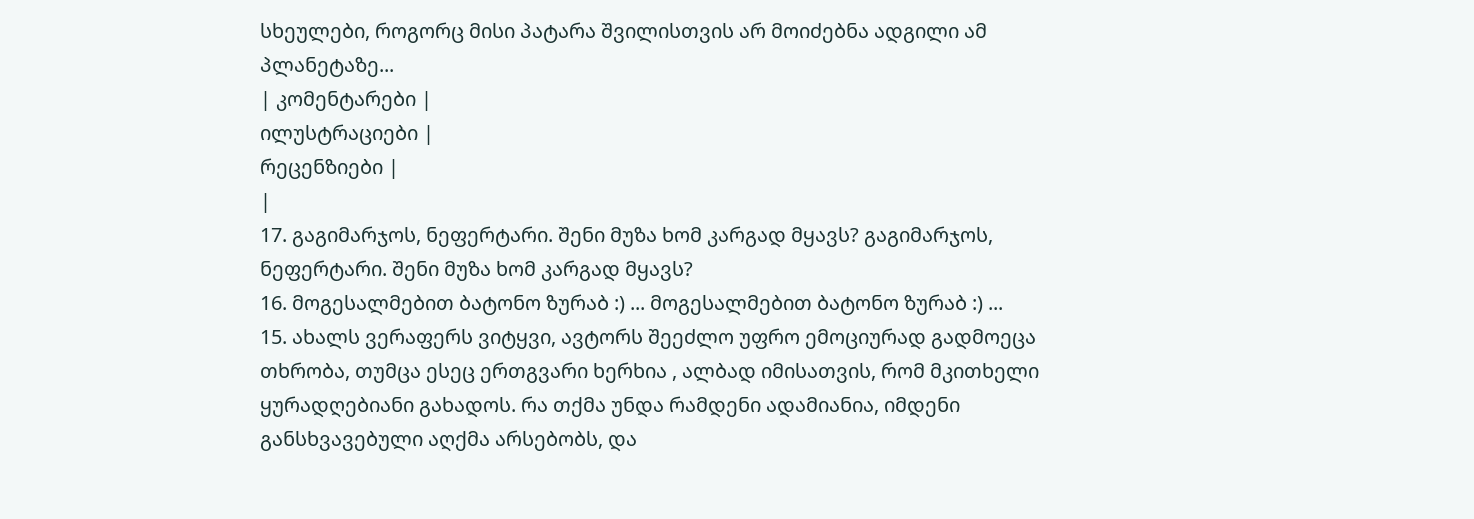სხეულები, როგორც მისი პატარა შვილისთვის არ მოიძებნა ადგილი ამ პლანეტაზე...
| კომენტარები |
ილუსტრაციები |
რეცენზიები |
|
17. გაგიმარჯოს, ნეფერტარი. შენი მუზა ხომ კარგად მყავს? გაგიმარჯოს, ნეფერტარი. შენი მუზა ხომ კარგად მყავს?
16. მოგესალმებით ბატონო ზურაბ :) ... მოგესალმებით ბატონო ზურაბ :) ...
15. ახალს ვერაფერს ვიტყვი, ავტორს შეეძლო უფრო ემოციურად გადმოეცა თხრობა, თუმცა ესეც ერთგვარი ხერხია , ალბად იმისათვის, რომ მკითხელი ყურადღებიანი გახადოს. რა თქმა უნდა რამდენი ადამიანია, იმდენი განსხვავებული აღქმა არსებობს, და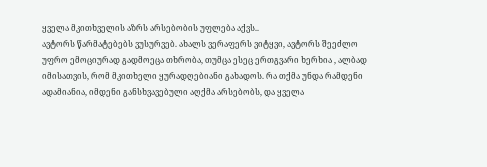ყველა მკითხველის აზრს არსებობის უფლება აქვს..
ავტორს წარმატებებს ვუსურვებ. ახალს ვერაფერს ვიტყვი, ავტორს შეეძლო უფრო ემოციურად გადმოეცა თხრობა, თუმცა ესეც ერთგვარი ხერხია , ალბად იმისათვის, რომ მკითხელი ყურადღებიანი გახადოს. რა თქმა უნდა რამდენი ადამიანია, იმდენი განსხვავებული აღქმა არსებობს, და ყველა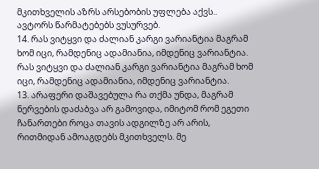მკითხველის აზრს არსებობის უფლება აქვს..
ავტორს წარმატებებს ვუსურვებ.
14. რას ვიტყვი და ძალიან კარგი ვარიანტია მაგრამ ხომ იცი, რამდენიც ადამიანია, იმდენიც ვარიანტია. რას ვიტყვი და ძალიან კარგი ვარიანტია მაგრამ ხომ იცი, რამდენიც ადამიანია, იმდენიც ვარიანტია.
13. არაფერი დაშავებულა რა თქმა უნდა, მაგრამ ნერვების დაძაბვა არ გამოვიდა, იმიტომ რომ ეგეთი ჩანართები როცა თავის ადგილზე არ არის, რითმიდან ამოაგდებს მკითხველს. მე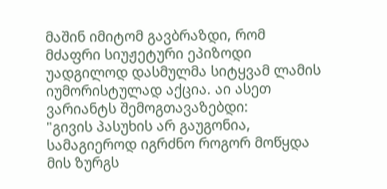მაშინ იმიტომ გავბრაზდი, რომ მძაფრი სიუჟეტური ეპიზოდი უადგილოდ დასმულმა სიტყვამ ლამის იუმორისტულად აქცია. აი ასეთ ვარიანტს შემოგთავაზებდი:
"გივის პასუხის არ გაუგონია, სამაგიეროდ იგრძნო როგორ მოწყდა მის ზურგს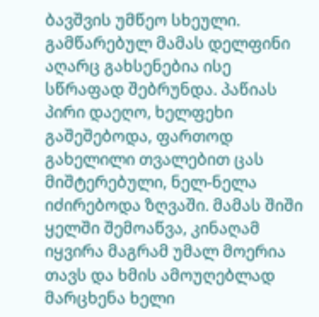ბავშვის უმწეო სხეული. გამწარებულ მამას დელფინი აღარც გახსენებია ისე სწრაფად შებრუნდა. პაწიას პირი დაეღო, ხელფეხი გაშეშებოდა, ფართოდ გახელილი თვალებით ცას მიშტერებული, ნელ-ნელა იძირებოდა ზღვაში. მამას შიში ყელში შემოაწვა, კინაღამ იყვირა მაგრამ უმალ მოერია თავს და ხმის ამოუღებლად მარცხენა ხელი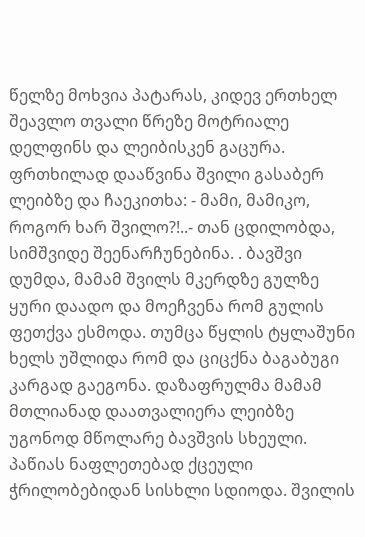წელზე მოხვია პატარას, კიდევ ერთხელ შეავლო თვალი წრეზე მოტრიალე დელფინს და ლეიბისკენ გაცურა. ფრთხილად დააწვინა შვილი გასაბერ ლეიბზე და ჩაეკითხა: - მამი, მამიკო, როგორ ხარ შვილო?!..- თან ცდილობდა, სიმშვიდე შეენარჩუნებინა. . ბავშვი დუმდა, მამამ შვილს მკერდზე გულზე ყური დაადო და მოეჩვენა რომ გულის ფეთქვა ესმოდა. თუმცა წყლის ტყლაშუნი ხელს უშლიდა რომ და ციცქნა ბაგაბუგი კარგად გაეგონა. დაზაფრულმა მამამ მთლიანად დაათვალიერა ლეიბზე უგონოდ მწოლარე ბავშვის სხეული. პაწიას ნაფლეთებად ქცეული ჭრილობებიდან სისხლი სდიოდა. შვილის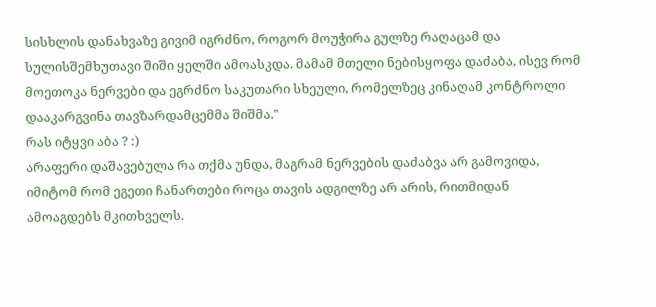სისხლის დანახვაზე გივიმ იგრძნო, როგორ მოუჭირა გულზე რაღაცამ და სულისშემხუთავი შიში ყელში ამოასკდა. მამამ მთელი ნებისყოფა დაძაბა, ისევ რომ მოეთოკა ნერვები და ეგრძნო საკუთარი სხეული, რომელზეც კინაღამ კონტროლი დააკარგვინა თავზარდამცემმა შიშმა."
რას იტყვი აბა ? :)
არაფერი დაშავებულა რა თქმა უნდა, მაგრამ ნერვების დაძაბვა არ გამოვიდა, იმიტომ რომ ეგეთი ჩანართები როცა თავის ადგილზე არ არის, რითმიდან ამოაგდებს მკითხველს.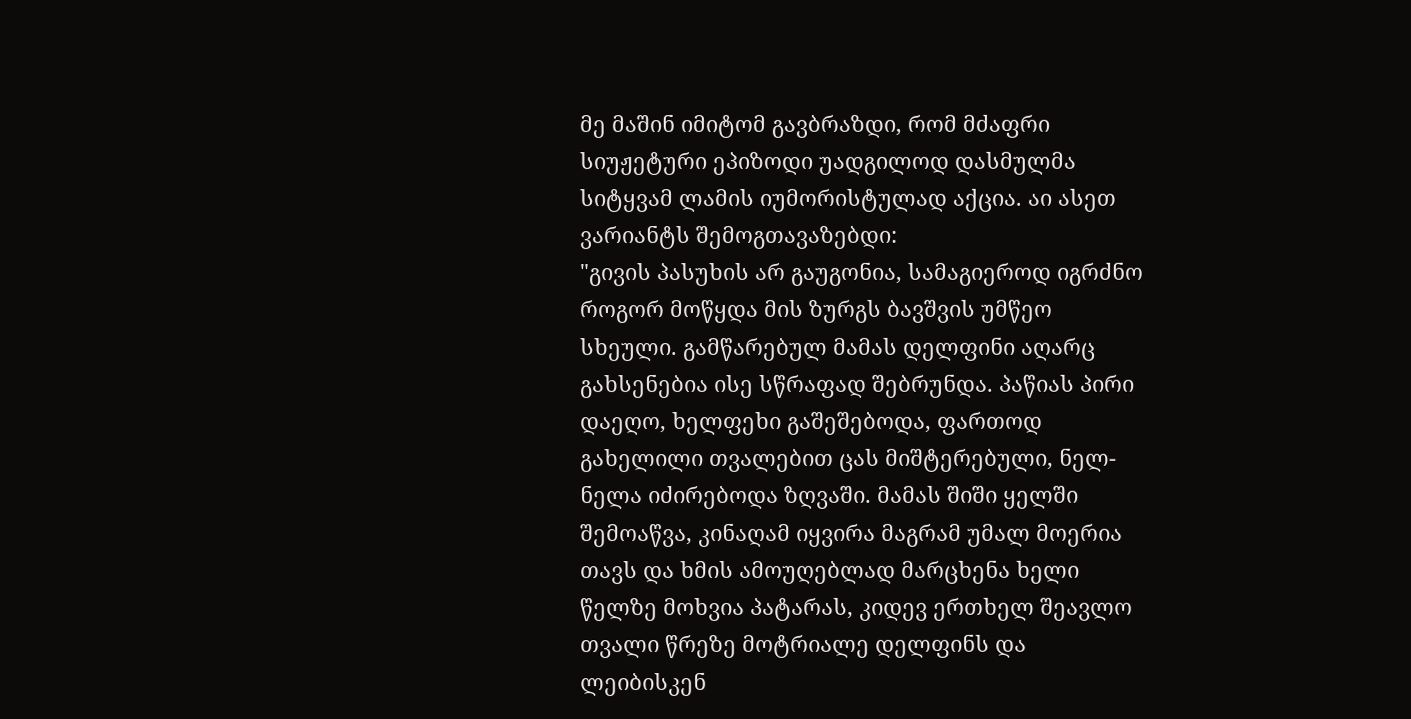მე მაშინ იმიტომ გავბრაზდი, რომ მძაფრი სიუჟეტური ეპიზოდი უადგილოდ დასმულმა სიტყვამ ლამის იუმორისტულად აქცია. აი ასეთ ვარიანტს შემოგთავაზებდი:
"გივის პასუხის არ გაუგონია, სამაგიეროდ იგრძნო როგორ მოწყდა მის ზურგს ბავშვის უმწეო სხეული. გამწარებულ მამას დელფინი აღარც გახსენებია ისე სწრაფად შებრუნდა. პაწიას პირი დაეღო, ხელფეხი გაშეშებოდა, ფართოდ გახელილი თვალებით ცას მიშტერებული, ნელ-ნელა იძირებოდა ზღვაში. მამას შიში ყელში შემოაწვა, კინაღამ იყვირა მაგრამ უმალ მოერია თავს და ხმის ამოუღებლად მარცხენა ხელი წელზე მოხვია პატარას, კიდევ ერთხელ შეავლო თვალი წრეზე მოტრიალე დელფინს და ლეიბისკენ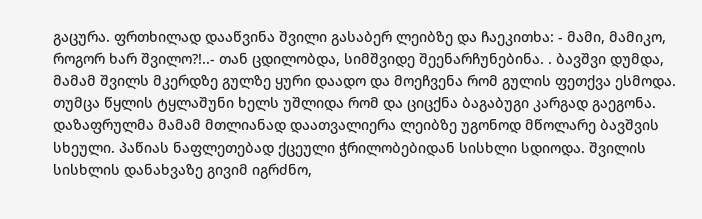გაცურა. ფრთხილად დააწვინა შვილი გასაბერ ლეიბზე და ჩაეკითხა: - მამი, მამიკო, როგორ ხარ შვილო?!..- თან ცდილობდა, სიმშვიდე შეენარჩუნებინა. . ბავშვი დუმდა, მამამ შვილს მკერდზე გულზე ყური დაადო და მოეჩვენა რომ გულის ფეთქვა ესმოდა. თუმცა წყლის ტყლაშუნი ხელს უშლიდა რომ და ციცქნა ბაგაბუგი კარგად გაეგონა. დაზაფრულმა მამამ მთლიანად დაათვალიერა ლეიბზე უგონოდ მწოლარე ბავშვის სხეული. პაწიას ნაფლეთებად ქცეული ჭრილობებიდან სისხლი სდიოდა. შვილის სისხლის დანახვაზე გივიმ იგრძნო,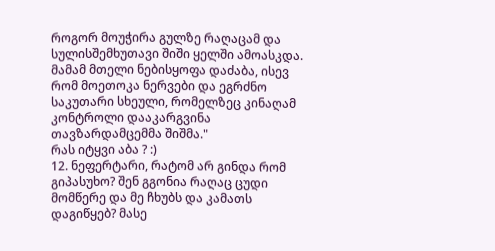როგორ მოუჭირა გულზე რაღაცამ და სულისშემხუთავი შიში ყელში ამოასკდა. მამამ მთელი ნებისყოფა დაძაბა, ისევ რომ მოეთოკა ნერვები და ეგრძნო საკუთარი სხეული, რომელზეც კინაღამ კონტროლი დააკარგვინა თავზარდამცემმა შიშმა."
რას იტყვი აბა ? :)
12. ნეფერტარი, რატომ არ გინდა რომ გიპასუხო? შენ გგონია რაღაც ცუდი მომწერე და მე ჩხუბს და კამათს დაგიწყებ? მასე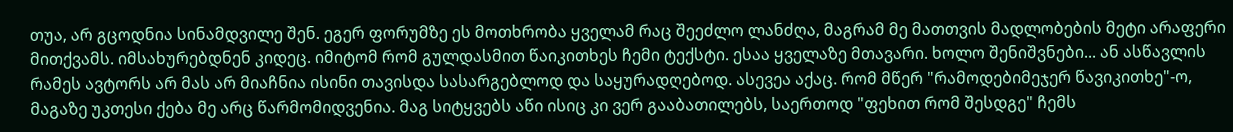თუა, არ გცოდნია სინამდვილე შენ. ეგერ ფორუმზე ეს მოთხრობა ყველამ რაც შეეძლო ლანძღა, მაგრამ მე მათთვის მადლობების მეტი არაფერი მითქვამს. იმსახურებდნენ კიდეც. იმიტომ რომ გულდასმით წაიკითხეს ჩემი ტექსტი. ესაა ყველაზე მთავარი. ხოლო შენიშვნები... ან ასწავლის რამეს ავტორს არ მას არ მიაჩნია ისინი თავისდა სასარგებლოდ და საყურადღებოდ. ასევეა აქაც. რომ მწერ "რამოდებიმეჯერ წავიკითხე"-ო, მაგაზე უკთესი ქება მე არც წარმომიდვენია. მაგ სიტყვებს აწი ისიც კი ვერ გააბათილებს, საერთოდ "ფეხით რომ შესდგე" ჩემს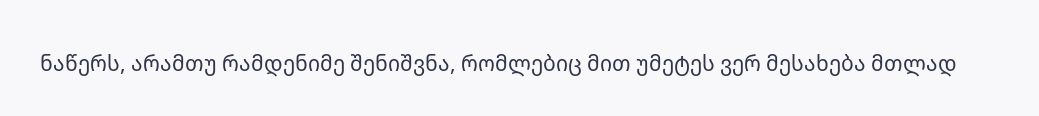ნაწერს, არამთუ რამდენიმე შენიშვნა, რომლებიც მით უმეტეს ვერ მესახება მთლად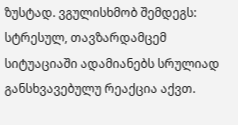ზუსტად. ვგულისხმობ შემდეგს: სტრესულ, თავზარდამცემ სიტუაციაში ადამიანებს სრულიად განსხვავებულუ რეაქცია აქვთ.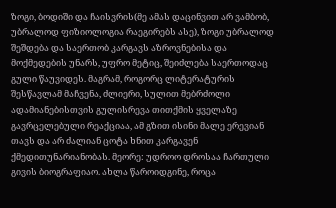ზოგი, ბოდიში და ჩაისვრის(მე ამას დაცინვით არ ვამბობ, უბრალოდ ფიზიოლოგია რაეგირებს ასე), ზოგი უბრალოდ შეშდება და საერთობ კარგავს აზროვნებისა და მოქმედების უნარს, უფრო მეტიც, შეიძლება საერთოდაც გული წაუვიდეს. მაგრამ, როგორც ლიტერატურის შესწავლამ მაჩვენა, ძლიერი, სულით მებრძოლი ადამიანებისთვის გულისრევა თითქმის ყველაზე გავრცელებული რეაქციაა, ამ გზით ისინი მალე ერევიან თავს და არ ძალიან ცოტა ხნით კარგავენ ქმედითუნარიანობას. მეორე: უდროო დროსაა ჩართული გივის ბიოგრაფიაო. ახლა წაროიდგინე, როცა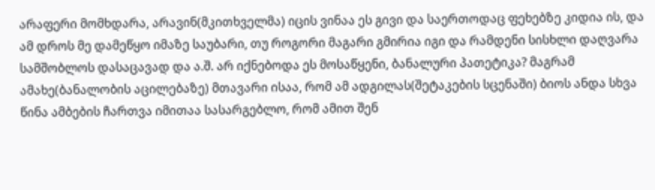არაფერი მომხდარა, არავინ(მკითხველმა) იცის ვინაა ეს გივი და საერთოდაც ფეხებზე კიდია ის, და ამ დროს მე დამეწყო იმაზე საუბარი, თუ როგორი მაგარი გმირია იგი და რამდენი სისხლი დაღვარა სამშობლოს დასაცავად და ა.შ. არ იქნებოდა ეს მოსაწყენი, ბანალური პათეტიკა? მაგრამ ამახე(ბანალობის აცილებაზე) მთავარი ისაა, რომ ამ ადგილას(შეტაკების სცენაში) ბიოს ანდა სხვა წინა ამბების ჩართვა იმითაა სასარგებლო, რომ ამით შენ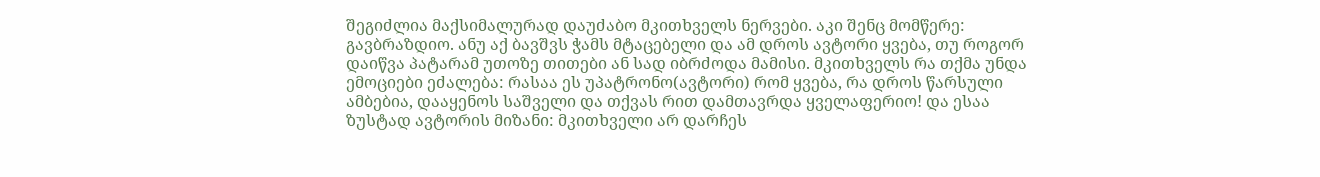შეგიძლია მაქსიმალურად დაუძაბო მკითხველს ნერვები. აკი შენც მომწერე: გავბრაზდიო. ანუ აქ ბავშვს ჭამს მტაცებელი და ამ დროს ავტორი ყვება, თუ როგორ დაიწვა პატარამ უთოზე თითები ან სად იბრძოდა მამისი. მკითხველს რა თქმა უნდა ემოციები ეძალება: რასაა ეს უპატრონო(ავტორი) რომ ყვება, რა დროს წარსული ამბებია, დააყენოს საშველი და თქვას რით დამთავრდა ყველაფერიო! და ესაა ზუსტად ავტორის მიზანი: მკითხველი არ დარჩეს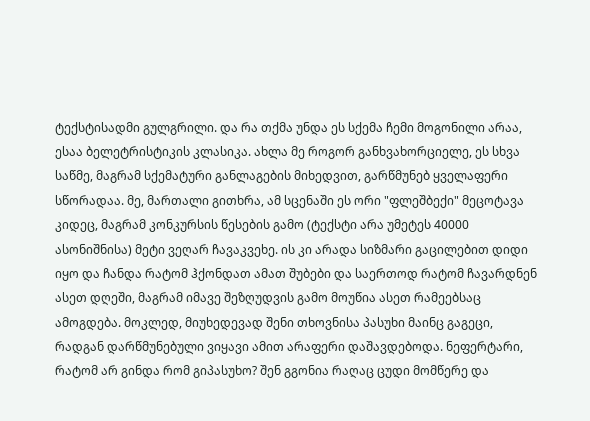ტექსტისადმი გულგრილი. და რა თქმა უნდა ეს სქემა ჩემი მოგონილი არაა, ესაა ბელეტრისტიკის კლასიკა. ახლა მე როგორ განხვახორციელე, ეს სხვა საწმე, მაგრამ სქემატური განლაგების მიხედვით, გარწმუნებ ყველაფერი სწორადაა. მე, მართალი გითხრა, ამ სცენაში ეს ორი "ფლეშბექი" მეცოტავა კიდეც, მაგრამ კონკურსის წესების გამო (ტექსტი არა უმეტეს 40000 ასონიშნისა) მეტი ვეღარ ჩავაკვეხე. ის კი არადა სიზმარი გაცილებით დიდი იყო და ჩანდა რატომ ჰქონდათ ამათ შუბები და საერთოდ რატომ ჩავარდნენ ასეთ დღეში, მაგრამ იმავე შეზღუდვის გამო მოუწია ასეთ რამეებსაც ამოგდება. მოკლედ, მიუხედევად შენი თხოვნისა პასუხი მაინც გაგეცი, რადგან დარწმუნებული ვიყავი ამით არაფერი დაშავდებოდა. ნეფერტარი, რატომ არ გინდა რომ გიპასუხო? შენ გგონია რაღაც ცუდი მომწერე და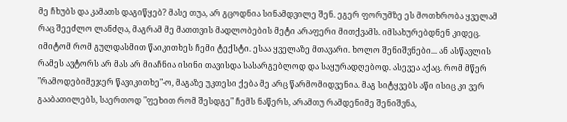მე ჩხუბს და კამათს დაგიწყებ? მასე თუა, არ გცოდნია სინამდვილე შენ. ეგერ ფორუმზე ეს მოთხრობა ყველამ რაც შეეძლო ლანძღა, მაგრამ მე მათთვის მადლობების მეტი არაფერი მითქვამს. იმსახურებდნენ კიდეც. იმიტომ რომ გულდასმით წაიკითხეს ჩემი ტექსტი. ესაა ყველაზე მთავარი. ხოლო შენიშვნები... ან ასწავლის რამეს ავტორს არ მას არ მიაჩნია ისინი თავისდა სასარგებლოდ და საყურადღებოდ. ასევეა აქაც. რომ მწერ "რამოდებიმეჯერ წავიკითხე"-ო, მაგაზე უკთესი ქება მე არც წარმომიდვენია. მაგ სიტყვებს აწი ისიც კი ვერ გააბათილებს, საერთოდ "ფეხით რომ შესდგე" ჩემს ნაწერს, არამთუ რამდენიმე შენიშვნა,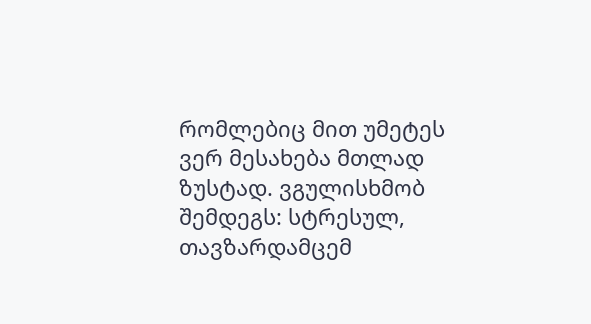რომლებიც მით უმეტეს ვერ მესახება მთლად ზუსტად. ვგულისხმობ შემდეგს: სტრესულ, თავზარდამცემ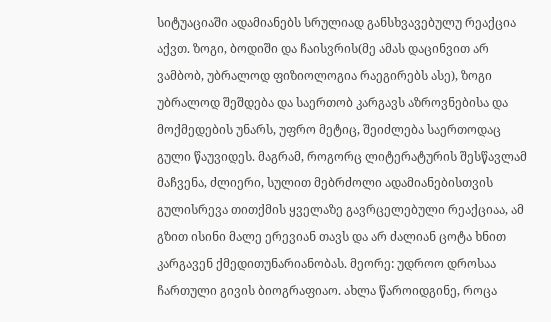სიტუაციაში ადამიანებს სრულიად განსხვავებულუ რეაქცია აქვთ. ზოგი, ბოდიში და ჩაისვრის(მე ამას დაცინვით არ ვამბობ, უბრალოდ ფიზიოლოგია რაეგირებს ასე), ზოგი უბრალოდ შეშდება და საერთობ კარგავს აზროვნებისა და მოქმედების უნარს, უფრო მეტიც, შეიძლება საერთოდაც გული წაუვიდეს. მაგრამ, როგორც ლიტერატურის შესწავლამ მაჩვენა, ძლიერი, სულით მებრძოლი ადამიანებისთვის გულისრევა თითქმის ყველაზე გავრცელებული რეაქციაა, ამ გზით ისინი მალე ერევიან თავს და არ ძალიან ცოტა ხნით კარგავენ ქმედითუნარიანობას. მეორე: უდროო დროსაა ჩართული გივის ბიოგრაფიაო. ახლა წაროიდგინე, როცა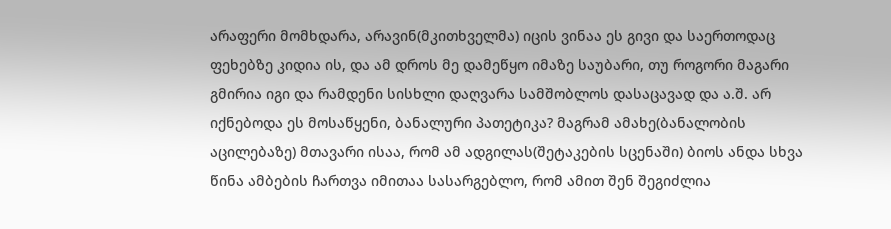არაფერი მომხდარა, არავინ(მკითხველმა) იცის ვინაა ეს გივი და საერთოდაც ფეხებზე კიდია ის, და ამ დროს მე დამეწყო იმაზე საუბარი, თუ როგორი მაგარი გმირია იგი და რამდენი სისხლი დაღვარა სამშობლოს დასაცავად და ა.შ. არ იქნებოდა ეს მოსაწყენი, ბანალური პათეტიკა? მაგრამ ამახე(ბანალობის აცილებაზე) მთავარი ისაა, რომ ამ ადგილას(შეტაკების სცენაში) ბიოს ანდა სხვა წინა ამბების ჩართვა იმითაა სასარგებლო, რომ ამით შენ შეგიძლია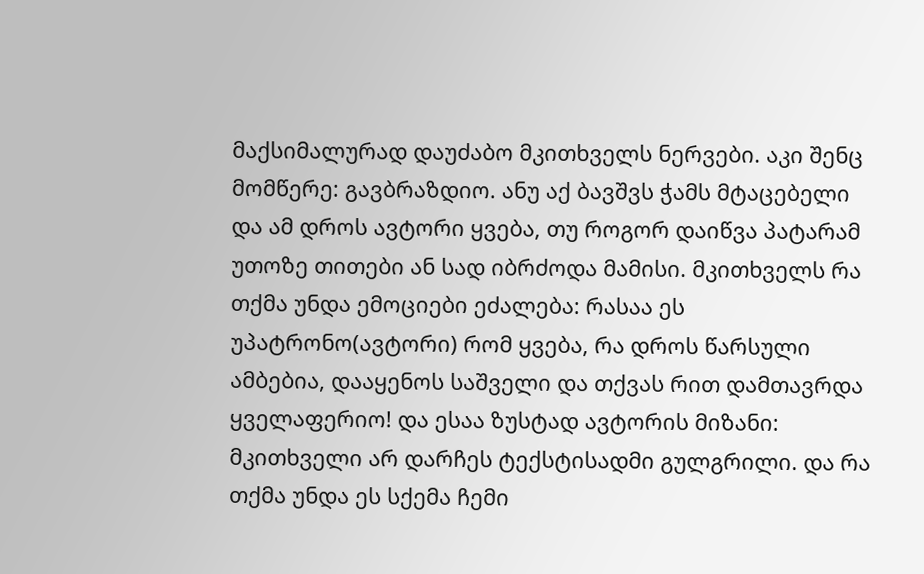მაქსიმალურად დაუძაბო მკითხველს ნერვები. აკი შენც მომწერე: გავბრაზდიო. ანუ აქ ბავშვს ჭამს მტაცებელი და ამ დროს ავტორი ყვება, თუ როგორ დაიწვა პატარამ უთოზე თითები ან სად იბრძოდა მამისი. მკითხველს რა თქმა უნდა ემოციები ეძალება: რასაა ეს უპატრონო(ავტორი) რომ ყვება, რა დროს წარსული ამბებია, დააყენოს საშველი და თქვას რით დამთავრდა ყველაფერიო! და ესაა ზუსტად ავტორის მიზანი: მკითხველი არ დარჩეს ტექსტისადმი გულგრილი. და რა თქმა უნდა ეს სქემა ჩემი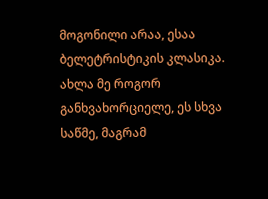მოგონილი არაა, ესაა ბელეტრისტიკის კლასიკა. ახლა მე როგორ განხვახორციელე, ეს სხვა საწმე, მაგრამ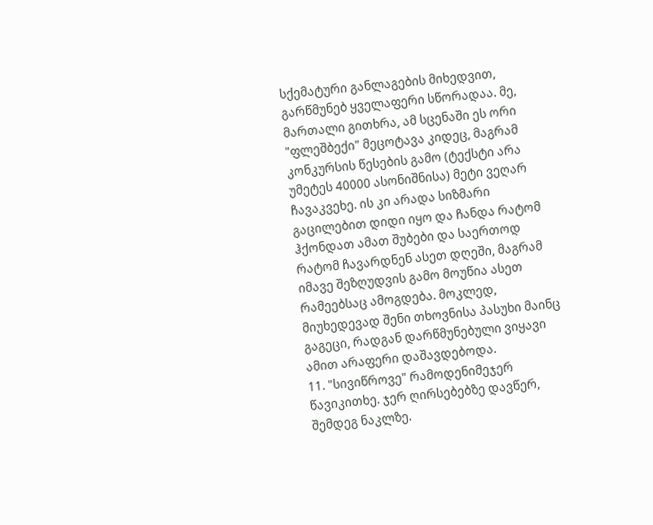სქემატური განლაგების მიხედვით, გარწმუნებ ყველაფერი სწორადაა. მე, მართალი გითხრა, ამ სცენაში ეს ორი "ფლეშბექი" მეცოტავა კიდეც, მაგრამ კონკურსის წესების გამო (ტექსტი არა უმეტეს 40000 ასონიშნისა) მეტი ვეღარ ჩავაკვეხე. ის კი არადა სიზმარი გაცილებით დიდი იყო და ჩანდა რატომ ჰქონდათ ამათ შუბები და საერთოდ რატომ ჩავარდნენ ასეთ დღეში, მაგრამ იმავე შეზღუდვის გამო მოუწია ასეთ რამეებსაც ამოგდება. მოკლედ, მიუხედევად შენი თხოვნისა პასუხი მაინც გაგეცი, რადგან დარწმუნებული ვიყავი ამით არაფერი დაშავდებოდა.
11. "სივიწროვე" რამოდენიმეჯერ წავიკითხე. ჯერ ღირსებებზე დავწერ, შემდეგ ნაკლზე.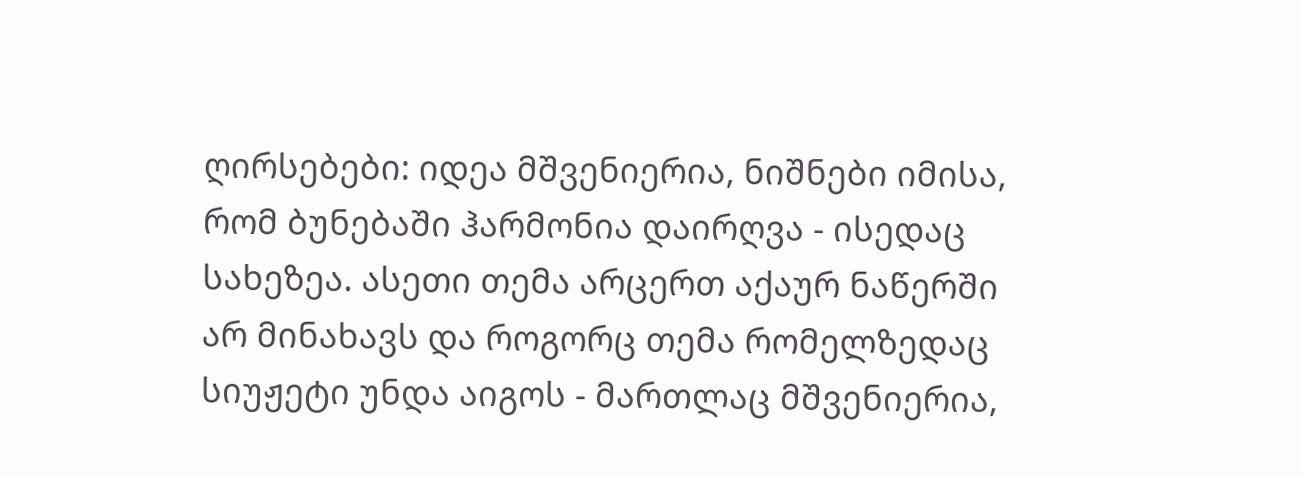ღირსებები: იდეა მშვენიერია, ნიშნები იმისა, რომ ბუნებაში ჰარმონია დაირღვა - ისედაც სახეზეა. ასეთი თემა არცერთ აქაურ ნაწერში არ მინახავს და როგორც თემა რომელზედაც სიუჟეტი უნდა აიგოს - მართლაც მშვენიერია,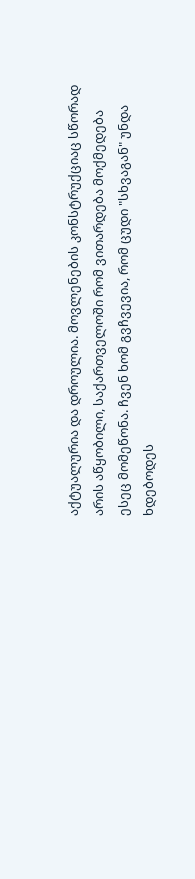აქტუალურია და დროულია. მოვლენების კონსტრუქციაც სწორად არის აწყობილი, საქართველოში რომ ვითარდება მოქმედება ესეც მომეწონა. ჩვენ ხომ გვჩვევია, რომ ცუდი "სხვაგან" უნდა ხდებოდეს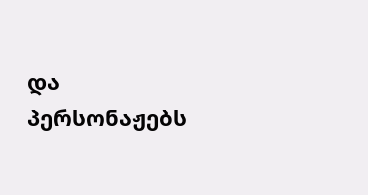და პერსონაჟებს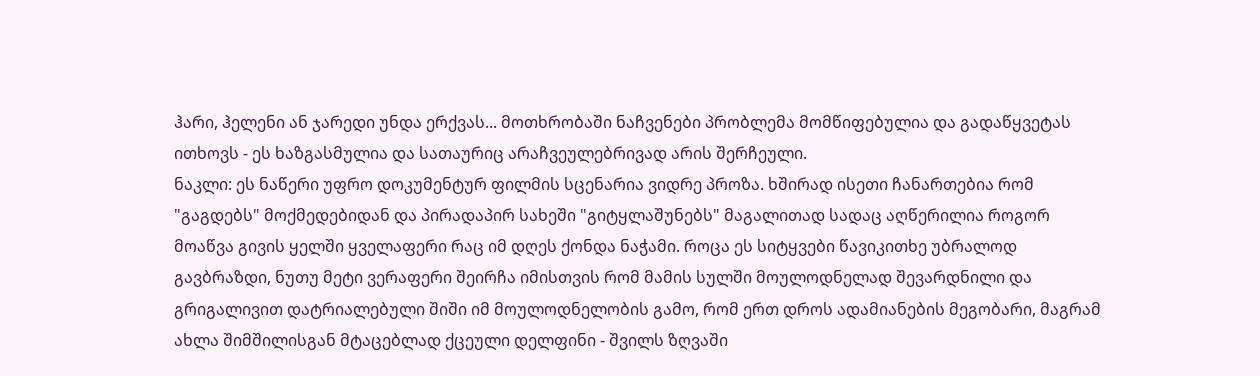ჰარი, ჰელენი ან ჯარედი უნდა ერქვას... მოთხრობაში ნაჩვენები პრობლემა მომწიფებულია და გადაწყვეტას ითხოვს - ეს ხაზგასმულია და სათაურიც არაჩვეულებრივად არის შერჩეული.
ნაკლი: ეს ნაწერი უფრო დოკუმენტურ ფილმის სცენარია ვიდრე პროზა. ხშირად ისეთი ჩანართებია რომ "გაგდებს" მოქმედებიდან და პირადაპირ სახეში "გიტყლაშუნებს" მაგალითად სადაც აღწერილია როგორ მოაწვა გივის ყელში ყველაფერი რაც იმ დღეს ქონდა ნაჭამი. როცა ეს სიტყვები წავიკითხე უბრალოდ გავბრაზდი, ნუთუ მეტი ვერაფერი შეირჩა იმისთვის რომ მამის სულში მოულოდნელად შევარდნილი და გრიგალივით დატრიალებული შიში იმ მოულოდნელობის გამო, რომ ერთ დროს ადამიანების მეგობარი, მაგრამ ახლა შიმშილისგან მტაცებლად ქცეული დელფინი - შვილს ზღვაში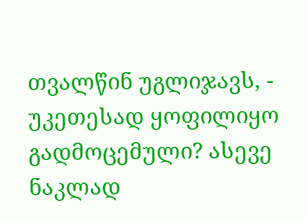თვალწინ უგლიჯავს, - უკეთესად ყოფილიყო გადმოცემული? ასევე ნაკლად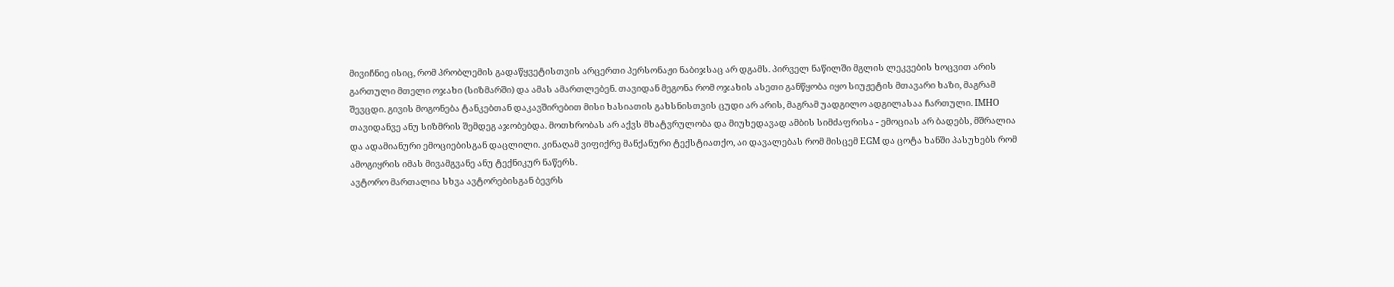მივიჩნიე ისიც, რომ პრობლემის გადაწყვეტისთვის არცერთი პერსონაჟი ნაბიჯსაც არ დგამს. პირველ ნაწილში მგლის ლეკვების ხოცვით არის გართული მთელი ოჯახი (სიზმარში) და ამას ამართლებენ. თავიდან მეგონა რომ ოჯახის ასეთი განწყობა იყო სიუჟეტის მთავარი ხაზი, მაგრამ შევცდი. გივის მოგონება ტანკებთან დაკავშირებით მისი ხასიათის გახსნისთვის ცუდი არ არის, მაგრამ უადგილო ადგილასაა ჩართული. IMHO თავიდანვე ანუ სიზმრის შემდეგ აჯობებდა. მოთხრობას არ აქვს მხატვრულობა და მიუხედავად ამბის სიმძაფრისა - ემოციას არ ბადებს, მშრალია და ადამიანური ემოციებისგან დაცლილი. კინაღამ ვიფიქრე მანქანური ტექსტიათქო, აი დავალებას რომ მისცემ EGM და ცოტა ხანში პასუხებს რომ ამოგიყრის იმას მივამგვანე ანუ ტექნიკურ ნაწერს.
ავტორო მართალია სხვა ავტორებისგან ბევრს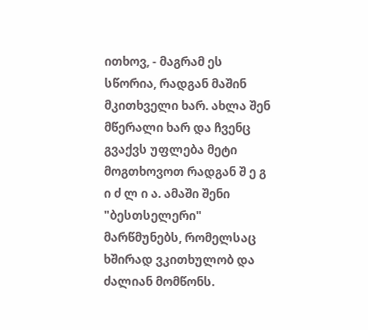ითხოვ, - მაგრამ ეს სწორია, რადგან მაშინ მკითხველი ხარ. ახლა შენ მწერალი ხარ და ჩვენც გვაქვს უფლება მეტი მოგთხოვოთ რადგან შ ე გ ი ძ ლ ი ა. ამაში შენი "ბესთსელერი" მარწმუნებს, რომელსაც ხშირად ვკითხულობ და ძალიან მომწონს.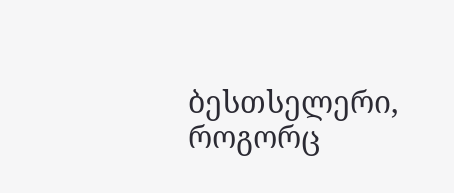ბესთსელერი, როგორც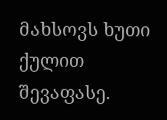მახსოვს ხუთი ქულით შევაფასე.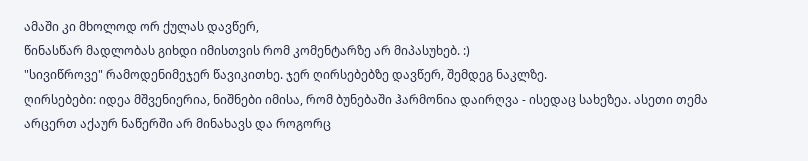ამაში კი მხოლოდ ორ ქულას დავწერ,
წინასწარ მადლობას გიხდი იმისთვის რომ კომენტარზე არ მიპასუხებ. :)
"სივიწროვე" რამოდენიმეჯერ წავიკითხე. ჯერ ღირსებებზე დავწერ, შემდეგ ნაკლზე.
ღირსებები: იდეა მშვენიერია, ნიშნები იმისა, რომ ბუნებაში ჰარმონია დაირღვა - ისედაც სახეზეა. ასეთი თემა არცერთ აქაურ ნაწერში არ მინახავს და როგორც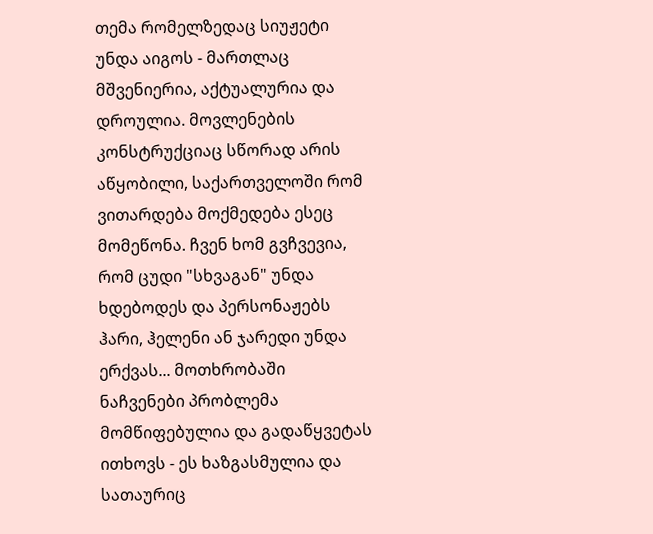თემა რომელზედაც სიუჟეტი უნდა აიგოს - მართლაც მშვენიერია, აქტუალურია და დროულია. მოვლენების კონსტრუქციაც სწორად არის აწყობილი, საქართველოში რომ ვითარდება მოქმედება ესეც მომეწონა. ჩვენ ხომ გვჩვევია, რომ ცუდი "სხვაგან" უნდა ხდებოდეს და პერსონაჟებს ჰარი, ჰელენი ან ჯარედი უნდა ერქვას... მოთხრობაში ნაჩვენები პრობლემა მომწიფებულია და გადაწყვეტას ითხოვს - ეს ხაზგასმულია და სათაურიც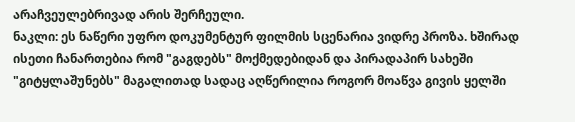არაჩვეულებრივად არის შერჩეული.
ნაკლი: ეს ნაწერი უფრო დოკუმენტურ ფილმის სცენარია ვიდრე პროზა. ხშირად ისეთი ჩანართებია რომ "გაგდებს" მოქმედებიდან და პირადაპირ სახეში "გიტყლაშუნებს" მაგალითად სადაც აღწერილია როგორ მოაწვა გივის ყელში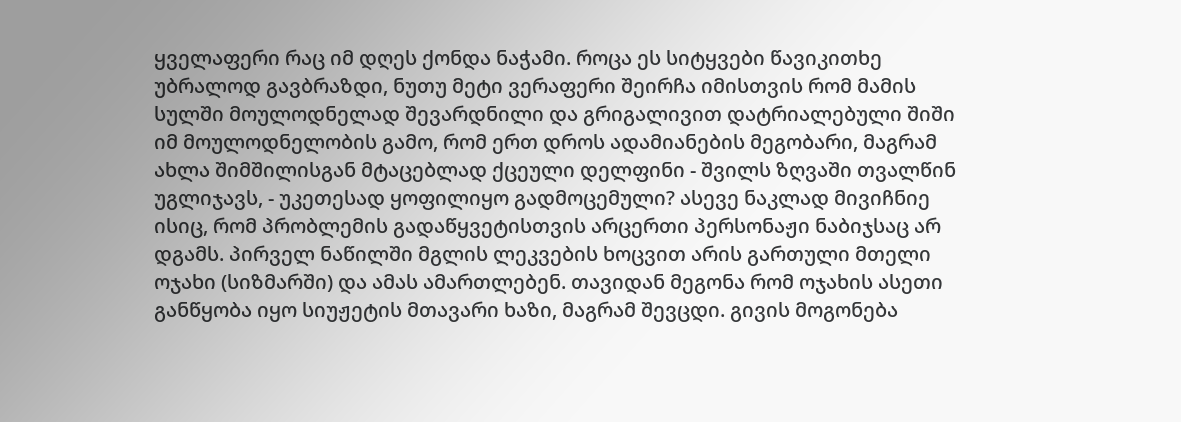ყველაფერი რაც იმ დღეს ქონდა ნაჭამი. როცა ეს სიტყვები წავიკითხე უბრალოდ გავბრაზდი, ნუთუ მეტი ვერაფერი შეირჩა იმისთვის რომ მამის სულში მოულოდნელად შევარდნილი და გრიგალივით დატრიალებული შიში იმ მოულოდნელობის გამო, რომ ერთ დროს ადამიანების მეგობარი, მაგრამ ახლა შიმშილისგან მტაცებლად ქცეული დელფინი - შვილს ზღვაში თვალწინ უგლიჯავს, - უკეთესად ყოფილიყო გადმოცემული? ასევე ნაკლად მივიჩნიე ისიც, რომ პრობლემის გადაწყვეტისთვის არცერთი პერსონაჟი ნაბიჯსაც არ დგამს. პირველ ნაწილში მგლის ლეკვების ხოცვით არის გართული მთელი ოჯახი (სიზმარში) და ამას ამართლებენ. თავიდან მეგონა რომ ოჯახის ასეთი განწყობა იყო სიუჟეტის მთავარი ხაზი, მაგრამ შევცდი. გივის მოგონება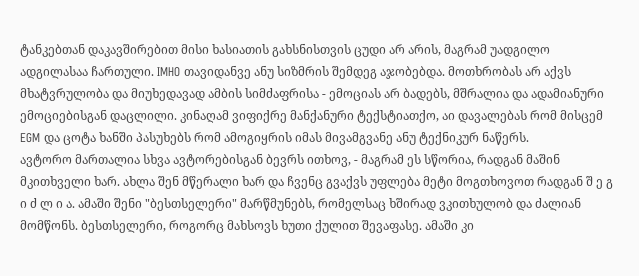ტანკებთან დაკავშირებით მისი ხასიათის გახსნისთვის ცუდი არ არის, მაგრამ უადგილო ადგილასაა ჩართული. IMHO თავიდანვე ანუ სიზმრის შემდეგ აჯობებდა. მოთხრობას არ აქვს მხატვრულობა და მიუხედავად ამბის სიმძაფრისა - ემოციას არ ბადებს, მშრალია და ადამიანური ემოციებისგან დაცლილი. კინაღამ ვიფიქრე მანქანური ტექსტიათქო, აი დავალებას რომ მისცემ EGM და ცოტა ხანში პასუხებს რომ ამოგიყრის იმას მივამგვანე ანუ ტექნიკურ ნაწერს.
ავტორო მართალია სხვა ავტორებისგან ბევრს ითხოვ, - მაგრამ ეს სწორია, რადგან მაშინ მკითხველი ხარ. ახლა შენ მწერალი ხარ და ჩვენც გვაქვს უფლება მეტი მოგთხოვოთ რადგან შ ე გ ი ძ ლ ი ა. ამაში შენი "ბესთსელერი" მარწმუნებს, რომელსაც ხშირად ვკითხულობ და ძალიან მომწონს. ბესთსელერი, როგორც მახსოვს ხუთი ქულით შევაფასე. ამაში კი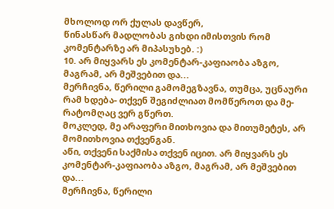მხოლოდ ორ ქულას დავწერ,
წინასწარ მადლობას გიხდი იმისთვის რომ კომენტარზე არ მიპასუხებ. :)
10. არ მიყვარს ეს კომენტარ-კაფიაობა აზგო, მაგრამ, არ მეშვებით და...
მერჩივნა, წერილი გამომეგზავნა, თუმცა, უცნაური რამ ხდება- თქვენ შეგიძლიათ მომწეროთ და მე-რატომღაც ვერ გწერთ.
მოკლედ, მე არაფერი მითხოვია და მითუმეტეს, არ მომითხოვია თქვენგან.
აწი, თქვენი საქმისა თქვენ იცით. არ მიყვარს ეს კომენტარ-კაფიაობა აზგო, მაგრამ, არ მეშვებით და...
მერჩივნა, წერილი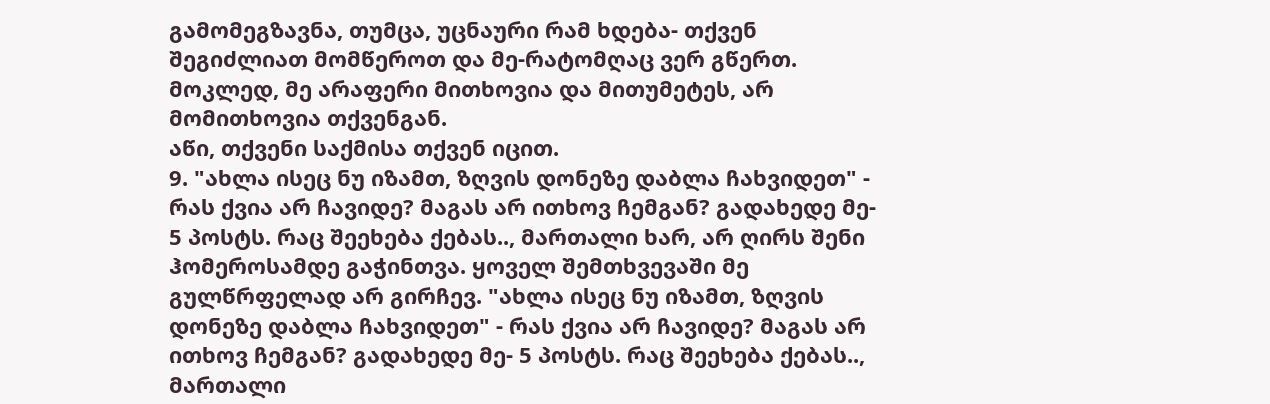გამომეგზავნა, თუმცა, უცნაური რამ ხდება- თქვენ შეგიძლიათ მომწეროთ და მე-რატომღაც ვერ გწერთ.
მოკლედ, მე არაფერი მითხოვია და მითუმეტეს, არ მომითხოვია თქვენგან.
აწი, თქვენი საქმისა თქვენ იცით.
9. "ახლა ისეც ნუ იზამთ, ზღვის დონეზე დაბლა ჩახვიდეთ" - რას ქვია არ ჩავიდე? მაგას არ ითხოვ ჩემგან? გადახედე მე- 5 პოსტს. რაც შეეხება ქებას.., მართალი ხარ, არ ღირს შენი ჰომეროსამდე გაჭინთვა. ყოველ შემთხვევაში მე გულწრფელად არ გირჩევ. "ახლა ისეც ნუ იზამთ, ზღვის დონეზე დაბლა ჩახვიდეთ" - რას ქვია არ ჩავიდე? მაგას არ ითხოვ ჩემგან? გადახედე მე- 5 პოსტს. რაც შეეხება ქებას.., მართალი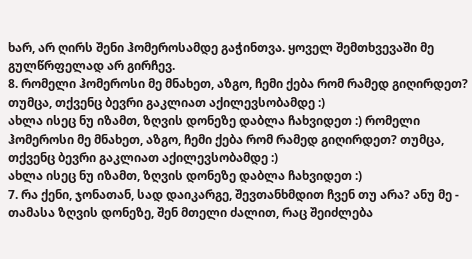ხარ, არ ღირს შენი ჰომეროსამდე გაჭინთვა. ყოველ შემთხვევაში მე გულწრფელად არ გირჩევ.
8. რომელი ჰომეროსი მე მნახეთ, აზგო, ჩემი ქება რომ რამედ გიღირდეთ? თუმცა, თქვენც ბევრი გაკლიათ აქილევსობამდე :)
ახლა ისეც ნუ იზამთ, ზღვის დონეზე დაბლა ჩახვიდეთ :) რომელი ჰომეროსი მე მნახეთ, აზგო, ჩემი ქება რომ რამედ გიღირდეთ? თუმცა, თქვენც ბევრი გაკლიათ აქილევსობამდე :)
ახლა ისეც ნუ იზამთ, ზღვის დონეზე დაბლა ჩახვიდეთ :)
7. რა ქენი, ჯონათან, სად დაიკარგე, შევთანხმდით ჩვენ თუ არა? ანუ მე - თამასა ზღვის დონეზე, შენ მთელი ძალით, რაც შეიძლება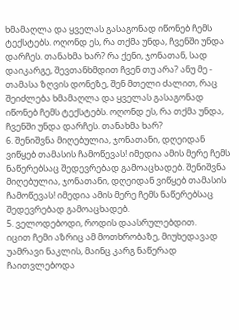ხმამაღლა და ყველას გასაგონად იწონებ ჩემს ტექსტებს. ოღონდ ეს, რა თქმა უნდა, ჩვენში უნდა დარჩეს. თანახმა ხარ? რა ქენი, ჯონათან, სად დაიკარგე, შევთანხმდით ჩვენ თუ არა? ანუ მე - თამასა ზღვის დონეზე, შენ მთელი ძალით, რაც შეიძლება ხმამაღლა და ყველას გასაგონად იწონებ ჩემს ტექსტებს. ოღონდ ეს, რა თქმა უნდა, ჩვენში უნდა დარჩეს. თანახმა ხარ?
6. შენიშვნა მიღებულია, ჯონათანი, დღეიდან ვიწყებ თამასის ჩამოწევას! იმედია ამის მერე ჩემს ნაწერებსაც შედევრებად გამოაცხადებ. შენიშვნა მიღებულია, ჯონათანი, დღეიდან ვიწყებ თამასის ჩამოწევას! იმედია ამის მერე ჩემს ნაწერებსაც შედევრებად გამოაცხადებ.
5. ველოდებოდი, როდის დაასრულებდით.
იცით ჩემი აზრიც ამ მოთხრობაზე, მიუხედავად უამრავი ნაკლის, მაინც კარგ ნაწერად ჩაითვლებოდა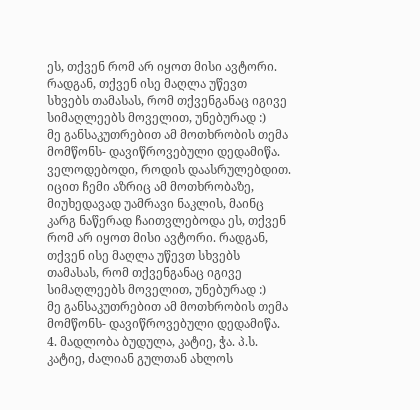ეს, თქვენ რომ არ იყოთ მისი ავტორი. რადგან, თქვენ ისე მაღლა უწევთ სხვებს თამასას, რომ თქვენგანაც იგივე სიმაღლეებს მოველით, უნებურად :)
მე განსაკუთრებით ამ მოთხრობის თემა მომწონს- დავიწროვებული დედამიწა. ველოდებოდი, როდის დაასრულებდით.
იცით ჩემი აზრიც ამ მოთხრობაზე, მიუხედავად უამრავი ნაკლის, მაინც კარგ ნაწერად ჩაითვლებოდა ეს, თქვენ რომ არ იყოთ მისი ავტორი. რადგან, თქვენ ისე მაღლა უწევთ სხვებს თამასას, რომ თქვენგანაც იგივე სიმაღლეებს მოველით, უნებურად :)
მე განსაკუთრებით ამ მოთხრობის თემა მომწონს- დავიწროვებული დედამიწა.
4. მადლობა ბუდულა, კატიე, ჭა. პ.ს. კატიე, ძალიან გულთან ახლოს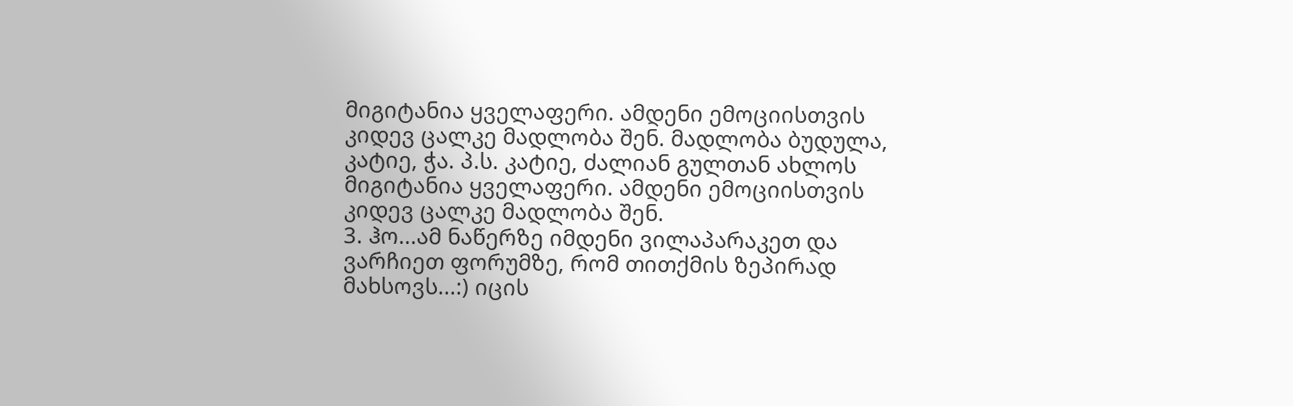მიგიტანია ყველაფერი. ამდენი ემოციისთვის კიდევ ცალკე მადლობა შენ. მადლობა ბუდულა, კატიე, ჭა. პ.ს. კატიე, ძალიან გულთან ახლოს მიგიტანია ყველაფერი. ამდენი ემოციისთვის კიდევ ცალკე მადლობა შენ.
3. ჰო...ამ ნაწერზე იმდენი ვილაპარაკეთ და ვარჩიეთ ფორუმზე, რომ თითქმის ზეპირად მახსოვს...:) იცის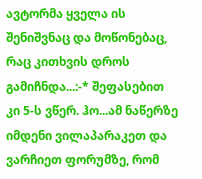ავტორმა ყველა ის შენიშვნაც და მოწონებაც, რაც კითხვის დროს გამიჩნდა...:-* შეფასებით კი 5-ს ვწერ. ჰო...ამ ნაწერზე იმდენი ვილაპარაკეთ და ვარჩიეთ ფორუმზე, რომ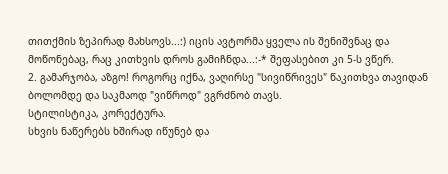თითქმის ზეპირად მახსოვს...:) იცის ავტორმა ყველა ის შენიშვნაც და მოწონებაც, რაც კითხვის დროს გამიჩნდა...:-* შეფასებით კი 5-ს ვწერ.
2. გამარჯობა, აზგო! როგორც იქნა, ვაღირსე "სივიწრივეს" წაკითხვა თავიდან ბოლომდე და საკმაოდ "ვიწროდ" ვგრძნობ თავს.
სტილისტიკა, კორექტურა.
სხვის ნაწერებს ხშირად იწუნებ და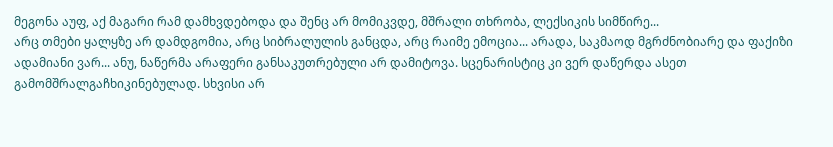მეგონა აუფ, აქ მაგარი რამ დამხვდებოდა და შენც არ მომიკვდე, მშრალი თხრობა, ლექსიკის სიმწირე...
არც თმები ყალყზე არ დამდგომია, არც სიბრალულის განცდა, არც რაიმე ემოცია... არადა, საკმაოდ მგრძნობიარე და ფაქიზი ადამიანი ვარ... ანუ, ნაწერმა არაფერი განსაკუთრებული არ დამიტოვა. სცენარისტიც კი ვერ დაწერდა ასეთ გამომშრალგაჩხიკინებულად. სხვისი არ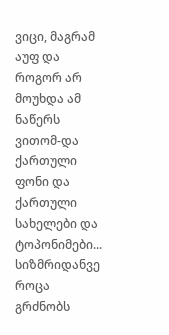ვიცი, მაგრამ აუფ და როგორ არ მოუხდა ამ ნაწერს ვითომ-და ქართული ფონი და ქართული სახელები და ტოპონიმები...
სიზმრიდანვე როცა გრძნობს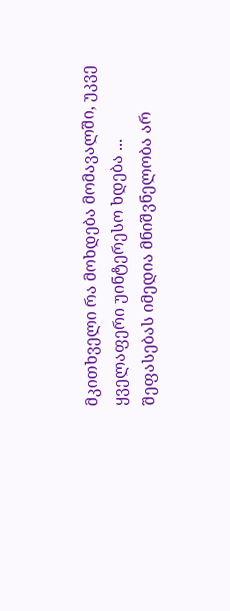მკითხველი რა მოხდება მომავალში, უკვე ყველაფერი უინტერესო ხდება ...
შეფასებას იმედია მნიშვნელობა არ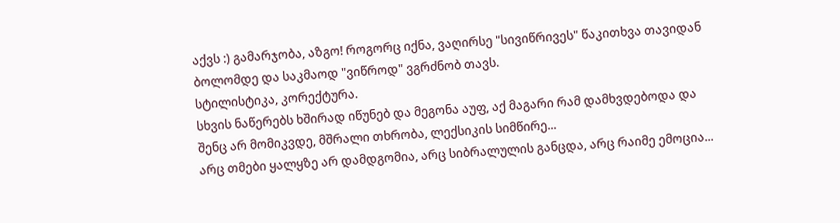აქვს :) გამარჯობა, აზგო! როგორც იქნა, ვაღირსე "სივიწრივეს" წაკითხვა თავიდან ბოლომდე და საკმაოდ "ვიწროდ" ვგრძნობ თავს.
სტილისტიკა, კორექტურა.
სხვის ნაწერებს ხშირად იწუნებ და მეგონა აუფ, აქ მაგარი რამ დამხვდებოდა და შენც არ მომიკვდე, მშრალი თხრობა, ლექსიკის სიმწირე...
არც თმები ყალყზე არ დამდგომია, არც სიბრალულის განცდა, არც რაიმე ემოცია...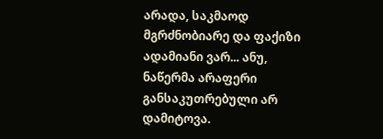არადა, საკმაოდ მგრძნობიარე და ფაქიზი ადამიანი ვარ... ანუ, ნაწერმა არაფერი განსაკუთრებული არ დამიტოვა.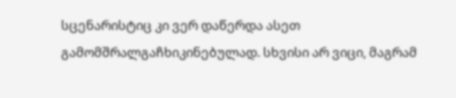სცენარისტიც კი ვერ დაწერდა ასეთ გამომშრალგაჩხიკინებულად. სხვისი არ ვიცი, მაგრამ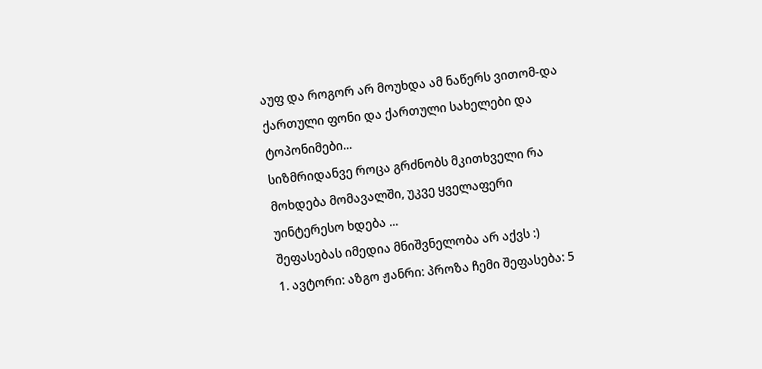აუფ და როგორ არ მოუხდა ამ ნაწერს ვითომ-და ქართული ფონი და ქართული სახელები და ტოპონიმები...
სიზმრიდანვე როცა გრძნობს მკითხველი რა მოხდება მომავალში, უკვე ყველაფერი უინტერესო ხდება ...
შეფასებას იმედია მნიშვნელობა არ აქვს :)
1. ავტორი: აზგო ჟანრი: პროზა ჩემი შეფასება: 5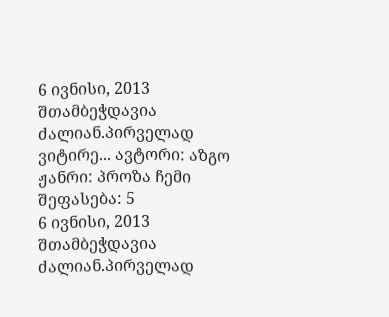6 ივნისი, 2013 შთამბეჭდავია ძალიან.პირველად ვიტირე... ავტორი: აზგო ჟანრი: პროზა ჩემი შეფასება: 5
6 ივნისი, 2013 შთამბეჭდავია ძალიან.პირველად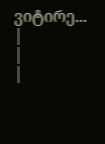ვიტირე...
|
|
|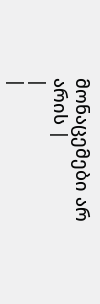მონაცემები არ არის |
|
|